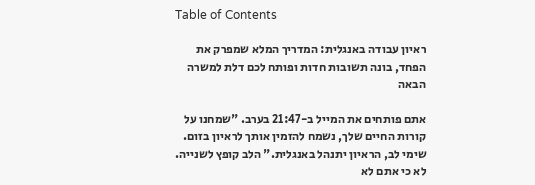Table of Contents

ראיון עבודה באנגלית: המדריך המלא שמפרק את הפחד, בונה תשובות חדות ופותח לכם דלת למשרה הבאה

אתם פותחים את המייל ב-21:47 בערב. "שמחנו על קורות החיים שלך, נשמח להזמין אותך לראיון בזום. שימי לב, הראיון יתנהל באנגלית." הלב קופץ לשנייה. לא כי אתם לא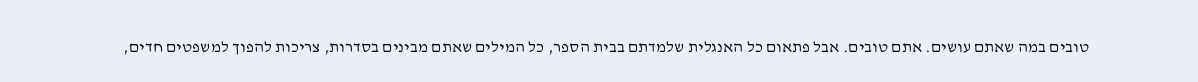טובים במה שאתם עושים. אתם טובים. אבל פתאום כל האנגלית שלמדתם בבית הספר, כל המילים שאתם מבינים בסדרות, צריכות להפוך למשפטים חדים,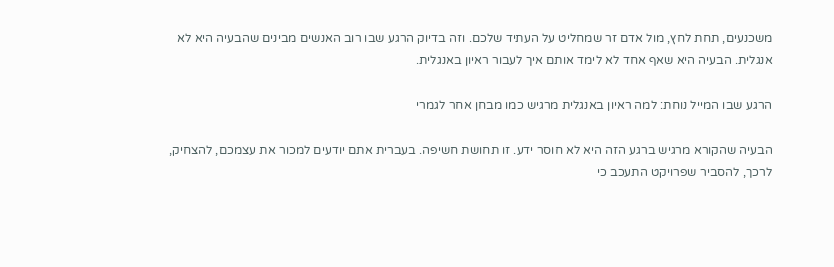משכנעים, תחת לחץ, מול אדם זר שמחליט על העתיד שלכם. וזה בדיוק הרגע שבו רוב האנשים מבינים שהבעיה היא לא אנגלית. הבעיה היא שאף אחד לא לימד אותם איך לעבור ראיון באנגלית.

הרגע שבו המייל נוחת: למה ראיון באנגלית מרגיש כמו מבחן אחר לגמרי

הבעיה שהקורא מרגיש ברגע הזה היא לא חוסר ידע. זו תחושת חשיפה. בעברית אתם יודעים למכור את עצמכם, להצחיק, לרכך, להסביר שפרויקט התעכב כי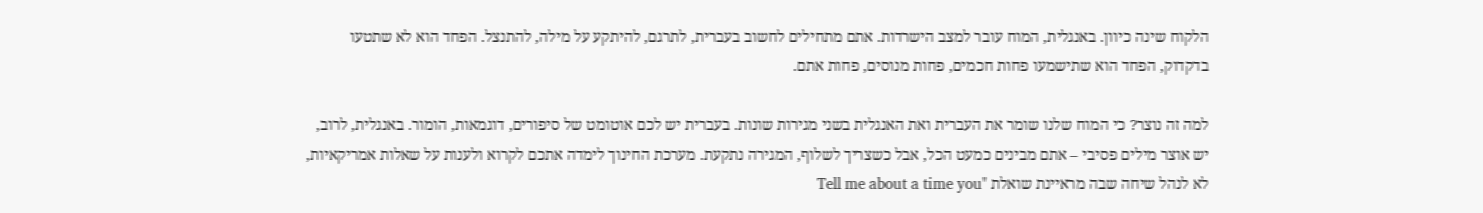הלקוח שינה כיוון. באנגלית, המוח עובר למצב הישרדות. אתם מתחילים לחשוב בעברית, לתרגם, להיתקע על מילה, להתנצל. הפחד הוא לא שתטעו בדקדוק, הפחד הוא שתישמעו פחות חכמים, פחות מנוסים, פחות אתם.

למה זה נוצר? כי המוח שלנו שומר את העברית ואת האנגלית בשני מגירות שונות. בעברית יש לכם אוטומט של סיפורים, דוגמאות, הומור. באנגלית, לרוב, יש אוצר מילים פסיבי – אתם מבינים כמעט הכל, אבל כשצריך לשלוף, המגירה נתקעת. מערכת החינוך לימדה אתכם לקרוא ולענות על שאלות אמריקאיות, לא לנהל שיחה שבה מראיינת שואלת "Tell me about a time you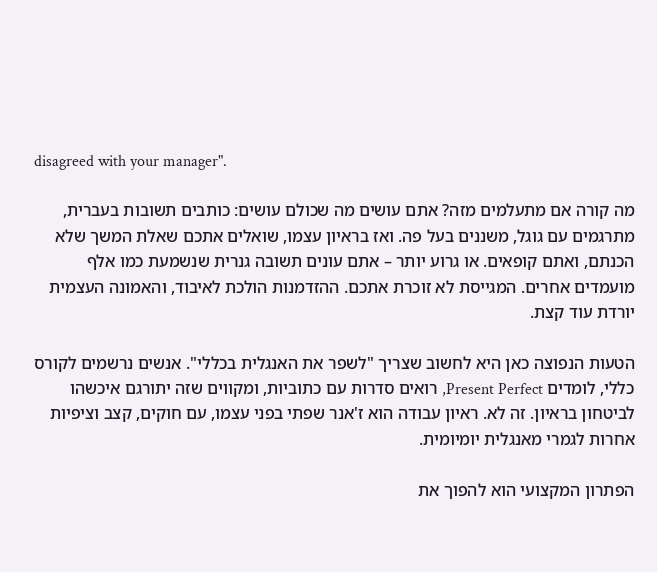disagreed with your manager".

מה קורה אם מתעלמים מזה? אתם עושים מה שכולם עושים: כותבים תשובות בעברית, מתרגמים עם גוגל, משננים בעל פה. ואז בראיון עצמו, שואלים אתכם שאלת המשך שלא הכנתם, ואתם קופאים. או גרוע יותר – אתם עונים תשובה גנרית שנשמעת כמו אלף מועמדים אחרים. המגייסת לא זוכרת אתכם. ההזדמנות הולכת לאיבוד, והאמונה העצמית יורדת עוד קצת.

הטעות הנפוצה כאן היא לחשוב שצריך "לשפר את האנגלית בכללי". אנשים נרשמים לקורס כללי, לומדים Present Perfect, רואים סדרות עם כתוביות, ומקווים שזה יתורגם איכשהו לביטחון בראיון. זה לא. ראיון עבודה הוא ז'אנר שפתי בפני עצמו, עם חוקים, קצב וציפיות אחרות לגמרי מאנגלית יומיומית.

הפתרון המקצועי הוא להפוך את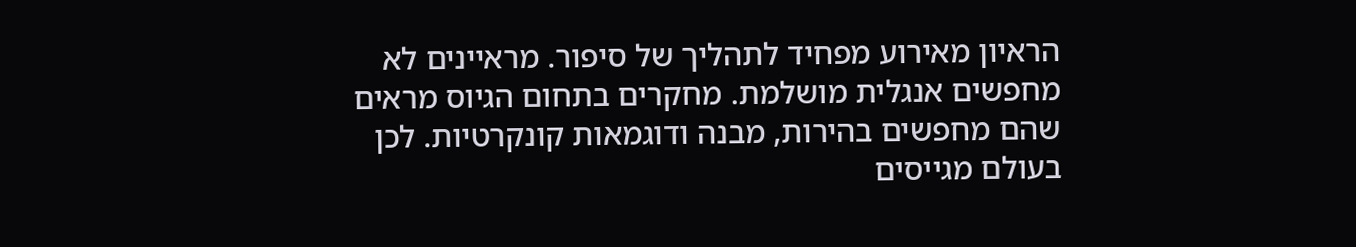הראיון מאירוע מפחיד לתהליך של סיפור. מראיינים לא מחפשים אנגלית מושלמת. מחקרים בתחום הגיוס מראים שהם מחפשים בהירות, מבנה ודוגמאות קונקרטיות. לכן בעולם מגייסים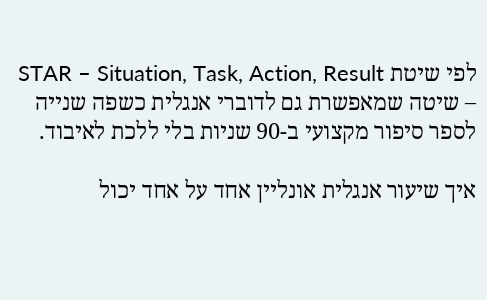לפי שיטת STAR – Situation, Task, Action, Result – שיטה שמאפשרת גם לדוברי אנגלית כשפה שנייה לספר סיפור מקצועי ב-90 שניות בלי ללכת לאיבוד.

איך שיעור אנגלית אונליין אחד על אחד יכול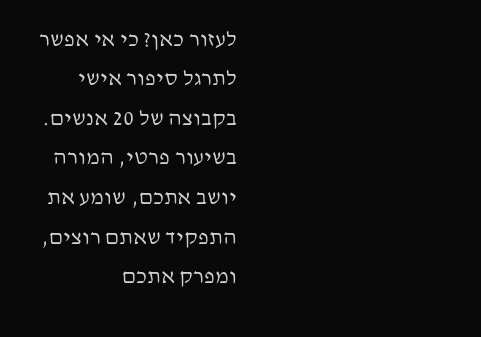לעזור כאן? כי אי אפשר לתרגל סיפור אישי בקבוצה של 20 אנשים. בשיעור פרטי, המורה יושב אתכם, שומע את התפקיד שאתם רוצים, ומפרק אתכם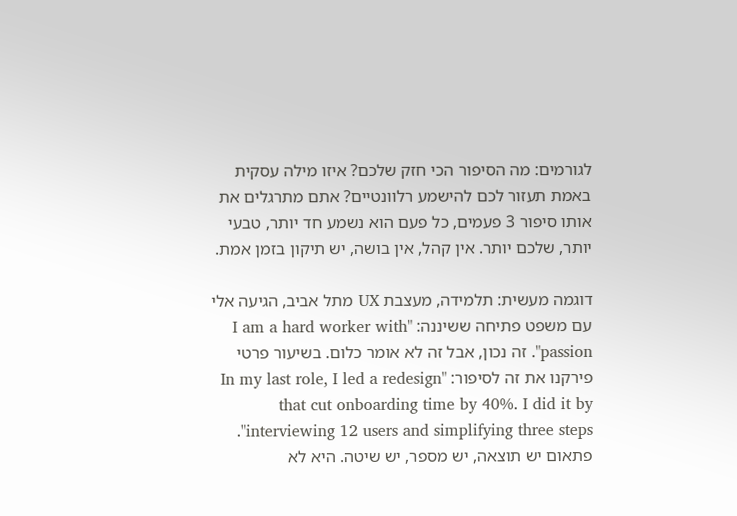לגורמים: מה הסיפור הכי חזק שלכם? איזו מילה עסקית באמת תעזור לכם להישמע רלוונטיים? אתם מתרגלים את אותו סיפור 3 פעמים, כל פעם הוא נשמע חד יותר, טבעי יותר, שלכם יותר. אין קהל, אין בושה, יש תיקון בזמן אמת.

דוגמה מעשית: תלמידה, מעצבת UX מתל אביב, הגיעה אלי עם משפט פתיחה ששיננה: "I am a hard worker with passion". זה נכון, אבל זה לא אומר כלום. בשיעור פרטי פירקנו את זה לסיפור: "In my last role, I led a redesign that cut onboarding time by 40%. I did it by interviewing 12 users and simplifying three steps". פתאום יש תוצאה, יש מספר, יש שיטה. היא לא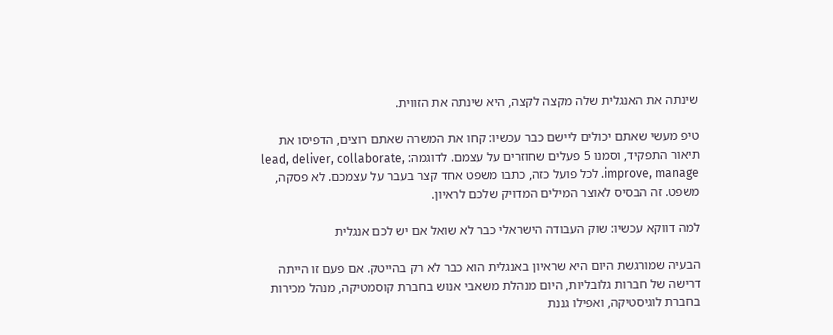שינתה את האנגלית שלה מקצה לקצה, היא שינתה את הזווית.

טיפ מעשי שאתם יכולים ליישם כבר עכשיו: קחו את המשרה שאתם רוצים, הדפיסו את תיאור התפקיד, וסמנו 5 פעלים שחוזרים על עצמם. לדוגמה: lead, deliver, collaborate, improve, manage. לכל פועל כזה, כתבו משפט אחד קצר בעבר על עצמכם. לא פסקה, משפט. זה הבסיס לאוצר המילים המדויק שלכם לראיון.

למה דווקא עכשיו: שוק העבודה הישראלי כבר לא שואל אם יש לכם אנגלית

הבעיה שמורגשת היום היא שראיון באנגלית הוא כבר לא רק בהייטק. אם פעם זו הייתה דרישה של חברות גלובליות, היום מנהלת משאבי אנוש בחברת קוסמטיקה, מנהל מכירות בחברת לוגיסטיקה, ואפילו גננת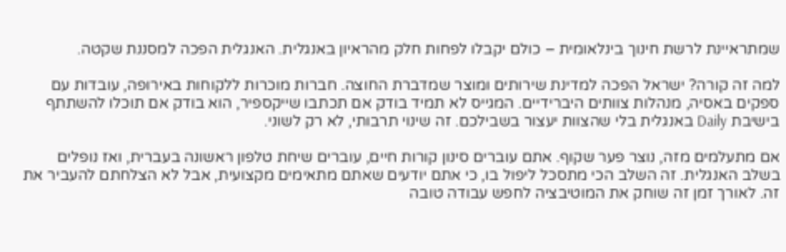שמתראיינת לרשת חינוך בינלאומית – כולם יקבלו לפחות חלק מהראיון באנגלית. האנגלית הפכה למסננת שקטה.

למה זה קורה? ישראל הפכה למדינת שירותים ומוצר שמדברת החוצה. חברות מוכרות ללקוחות באירופה, עובדות עם ספקים באסיה, מנהלות צוותים היברידיים. המגייס לא תמיד בודק אם תכתבו שייקספיר, הוא בודק אם תוכלו להשתתף בישיבת Daily באנגלית בלי שהצוות יעצור בשבילכם. זה שינוי תרבותי, לא רק לשוני.

אם מתעלמים מזה, נוצר פער שקוף. אתם עוברים סינון קורות חיים, עוברים שיחת טלפון ראשונה בעברית, ואז נופלים בשלב האנגלית. זה השלב הכי מתסכל ליפול בו, כי אתם יודעים שאתם מתאימים מקצועית, אבל לא הצלחתם להעביר את זה. לאורך זמן זה שוחק את המוטיבציה לחפש עבודה טובה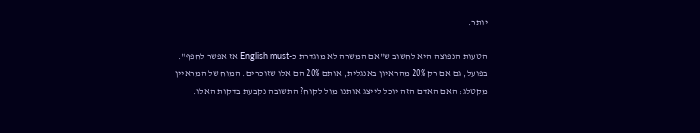יותר.

הטעות הנפוצה היא לחשוב ש"אם המשרה לא מוגדרת כ-English must אז אפשר לחפף". בפועל, גם אם רק 20% מהראיון באנגלית, אותם 20% הם אלו שזוכרים. המוח של המראיין מקטלג: האם האדם הזה יוכל לייצג אותנו מול לקוח? התשובה נקבעת בדקות האלו.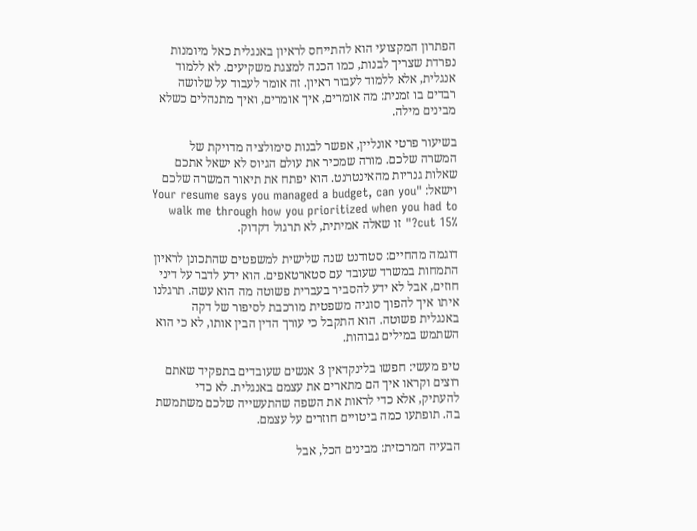הפתרון המקצועי הוא להתייחס לראיון באנגלית כאל מיומנות נפרדת שצריך לבנות, כמו הכנה למצגת משקיעים. לא ללמוד אנגלית, אלא ללמוד לעבור ראיון. זה אומר לעבוד על שלושה רבדים בו זמנית: מה אומרים, איך אומרים, ואיך מתנהלים כשלא מבינים מילה.

בשיעור פרטי אונליין, אפשר לבנות סימולציה מדויקת של המשרה שלכם. מורה שמכיר את עולם הגיוס לא ישאל אתכם שאלות גנריות מהאינטרנט. הוא יפתח את תיאור המשרה שלכם וישאל: "Your resume says you managed a budget, can you walk me through how you prioritized when you had to cut 15%?" זו שאלה אמיתית, לא תרגול דקדוק.

דוגמה מהחיים: סטודנט שנה שלישית למשפטים שהתכונן לראיון התמחות במשרד שעובד עם סטארטאפים. הוא ידע לדבר על דיני חוזים, אבל לא ידע להסביר בעברית פשוטה מה הוא עשה. תרגלנו איתו איך להפוך סוגיה משפטית מורכבת לסיפור של דקה באנגלית פשוטה. הוא התקבל כי עורך הדין הבין אותו, לא כי הוא השתמש במילים גבוהות.

טיפ מעשי: חפשו בלינקדאין 3 אנשים שעובדים בתפקיד שאתם רוצים וקראו איך הם מתארים את עצמם באנגלית. לא כדי להעתיק, אלא כדי לראות את השפה שהתעשייה שלכם משתמשת בה. תופתעו כמה ביטויים חוזרים על עצמם.

הבעיה המרכזית: מבינים הכל, אבל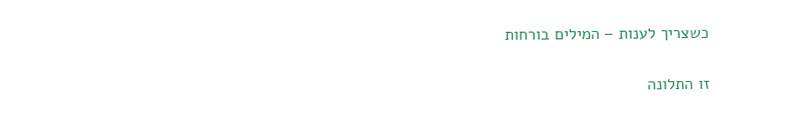כשצריך לענות – המילים בורחות

זו התלונה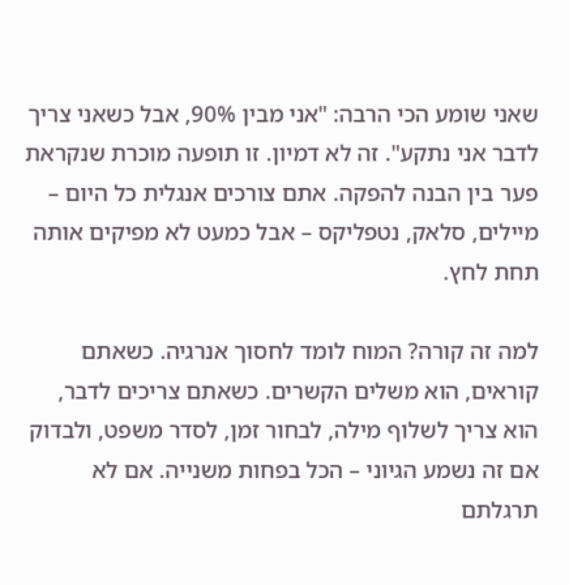שאני שומע הכי הרבה: "אני מבין 90%, אבל כשאני צריך לדבר אני נתקע". זה לא דמיון. זו תופעה מוכרת שנקראת פער בין הבנה להפקה. אתם צורכים אנגלית כל היום – מיילים, סלאק, נטפליקס – אבל כמעט לא מפיקים אותה תחת לחץ.

למה זה קורה? המוח לומד לחסוך אנרגיה. כשאתם קוראים, הוא משלים הקשרים. כשאתם צריכים לדבר, הוא צריך לשלוף מילה, לבחור זמן, לסדר משפט, ולבדוק אם זה נשמע הגיוני – הכל בפחות משנייה. אם לא תרגלתם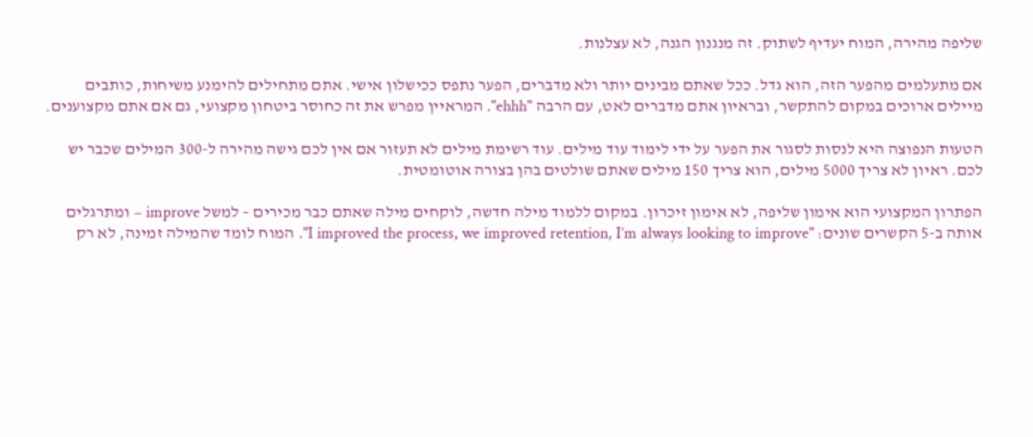שליפה מהירה, המוח יעדיף לשתוק. זה מנגנון הגנה, לא עצלנות.

אם מתעלמים מהפער הזה, הוא גדל. ככל שאתם מבינים יותר ולא מדברים, הפער נתפס ככישלון אישי. אתם מתחילים להימנע משיחות, כותבים מיילים ארוכים במקום להתקשר, ובראיון אתם מדברים לאט, עם הרבה "ehhh". המראיין מפרש את זה כחוסר ביטחון מקצועי, גם אם אתם מקצוענים.

הטעות הנפוצה היא לנסות לסגור את הפער על ידי לימוד עוד מילים. עוד רשימת מילים לא תעזור אם אין לכם גישה מהירה ל-300 המילים שכבר יש לכם. ראיון לא צריך 5000 מילים, הוא צריך 150 מילים שאתם שולטים בהן בצורה אוטומטית.

הפתרון המקצועי הוא אימון שליפה, לא אימון זיכרון. במקום ללמוד מילה חדשה, לוקחים מילה שאתם כבר מכירים – למשל improve – ומתרגלים אותה ב-5 הקשרים שונים: "I improved the process, we improved retention, I’m always looking to improve". המוח לומד שהמילה זמינה, לא רק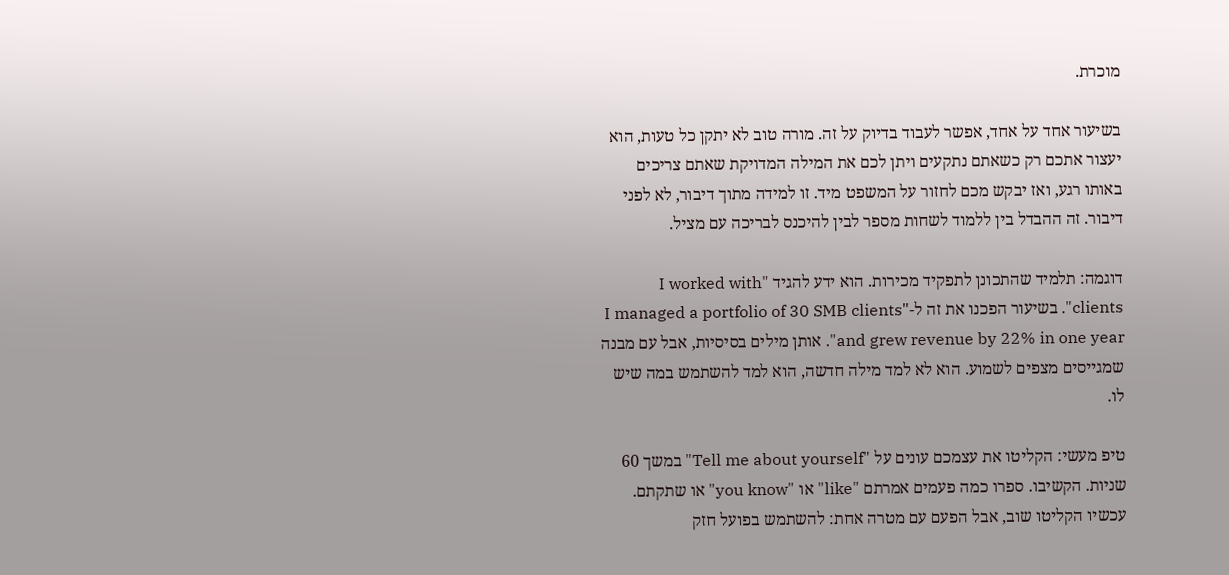מוכרת.

בשיעור אחד על אחד, אפשר לעבוד בדיוק על זה. מורה טוב לא יתקן כל טעות, הוא יעצור אתכם רק כשאתם נתקעים ויתן לכם את המילה המדויקת שאתם צריכים באותו רגע, ואז יבקש מכם לחזור על המשפט מיד. זו למידה מתוך דיבור, לא לפני דיבור. זה ההבדל בין ללמוד לשחות מספר לבין להיכנס לבריכה עם מציל.

דוגמה: תלמיד שהתכונן לתפקיד מכירות. הוא ידע להגיד "I worked with clients". בשיעור הפכנו את זה ל-"I managed a portfolio of 30 SMB clients and grew revenue by 22% in one year". אותן מילים בסיסיות, אבל עם מבנה שמגייסים מצפים לשמוע. הוא לא למד מילה חדשה, הוא למד להשתמש במה שיש לו.

טיפ מעשי: הקליטו את עצמכם עונים על "Tell me about yourself" במשך 60 שניות. הקשיבו. ספרו כמה פעמים אמרתם "like" או "you know" או שתקתם. עכשיו הקליטו שוב, אבל הפעם עם מטרה אחת: להשתמש בפועל חזק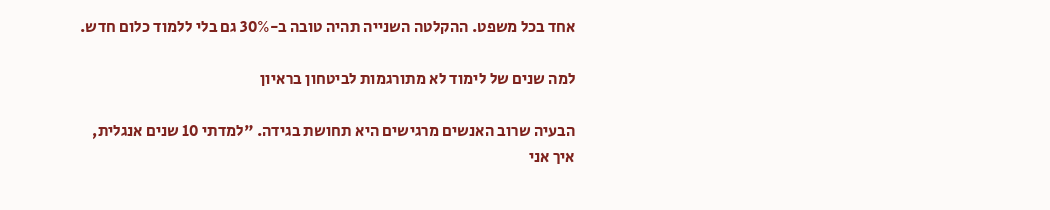אחד בכל משפט. ההקלטה השנייה תהיה טובה ב-30% גם בלי ללמוד כלום חדש.

למה שנים של לימוד לא מתורגמות לביטחון בראיון

הבעיה שרוב האנשים מרגישים היא תחושת בגידה. "למדתי 10 שנים אנגלית, איך אני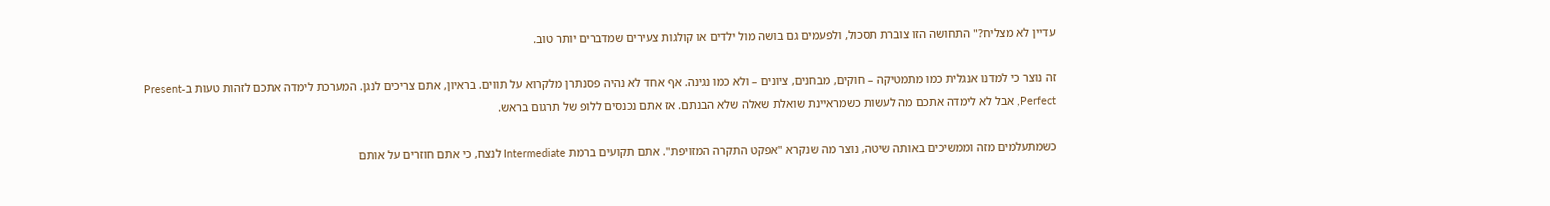עדיין לא מצליח?" התחושה הזו צוברת תסכול, ולפעמים גם בושה מול ילדים או קולגות צעירים שמדברים יותר טוב.

זה נוצר כי למדנו אנגלית כמו מתמטיקה – חוקים, מבחנים, ציונים – ולא כמו נגינה. אף אחד לא נהיה פסנתרן מלקרוא על תווים. בראיון, אתם צריכים לנגן. המערכת לימדה אתכם לזהות טעות ב-Present Perfect, אבל לא לימדה אתכם מה לעשות כשמראיינת שואלת שאלה שלא הבנתם. אז אתם נכנסים ללופ של תרגום בראש.

כשמתעלמים מזה וממשיכים באותה שיטה, נוצר מה שנקרא "אפקט התקרה המזויפת". אתם תקועים ברמת Intermediate לנצח, כי אתם חוזרים על אותם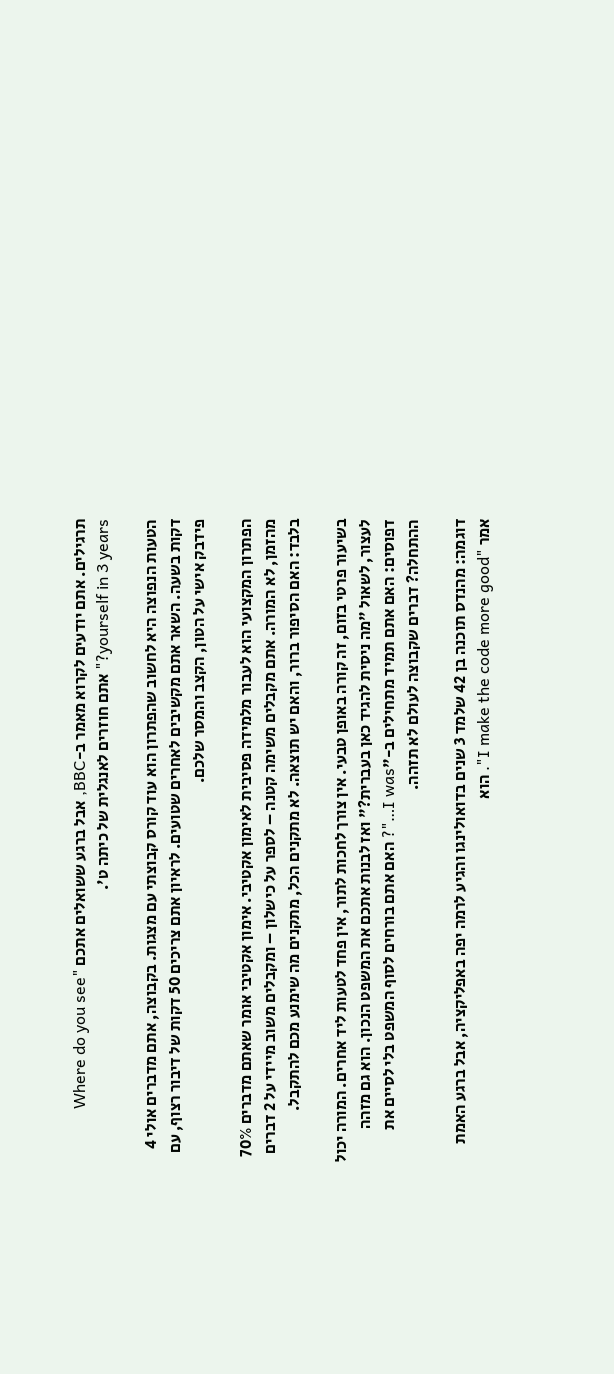תרגילים. אתם יודעים לקרוא מאמר ב-BBC, אבל ברגע ששואלים אתכם "Where do you see yourself in 3 years?" אתם חוזרים לאנגלית של כיתה ט'.

הטעות הנפוצה היא לחשוב שהפתרון הוא עוד קורס קבוצתי עם מצגות. בקבוצה, אתם מדברים אולי 4 דקות בשעה. השאר אתם מקשיבים לאחרים שטועים. לראיון אתם צריכים 50 דקות של דיבור רצוף, עם פידבק אישי על הטון, הקצב והמסר שלכם.

הפתרון המקצועי הוא לעבור מלמידה פסיבית לאימון אקטיבי. אימון אקטיבי אומר שאתם מדברים 70% מהזמן, לא המורה. אתם מקבלים משימה קטנה – לספר על כישלון – ומקבלים משוב מיידי על 2 דברים בלבד: האם הסיפור ברור, והאם יש תוצאה. לא מתקנים הכל, מתקנים מה שימנע מכם להתקבל.

בשיעור פרטי בזום, זה קורה באופן טבעי. אין צורך לחכות לתור, אין פחד לטעות ליד אחרים. המורה יכול לעצור, לשאול "מה ניסית להגיד כאן בעברית?" ואז לבנות אתכם את המשפט הנכון. הוא גם מזהה דפוסים: האם אתם תמיד מתחילים ב-"I was…"? האם אתם בורחים לסוף המשפט בלי לסיים את ההתחלה? דברים שקבוצה לעולם לא תזהה.

דוגמה: מהנדס תוכנה בן 42 שלמד 3 שנים בדואולינגו והגיע לרמה יפה באפליקציה, אבל ברגע האמת אמר "I make the code more good". הוא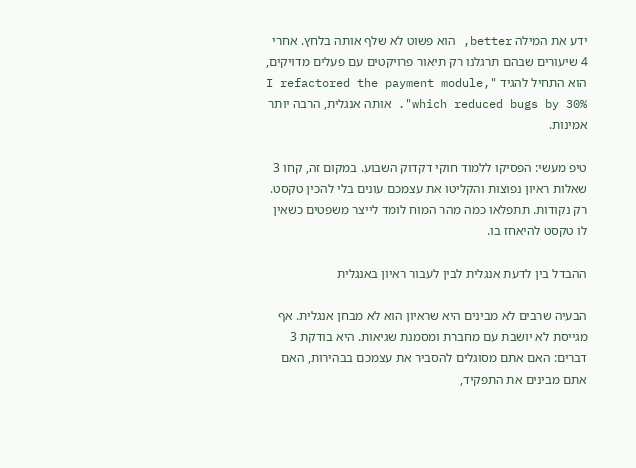ידע את המילה better, הוא פשוט לא שלף אותה בלחץ. אחרי 4 שיעורים שבהם תרגלנו רק תיאור פרויקטים עם פעלים מדויקים, הוא התחיל להגיד "I refactored the payment module, which reduced bugs by 30%". אותה אנגלית, הרבה יותר אמינות.

טיפ מעשי: הפסיקו ללמוד חוקי דקדוק השבוע. במקום זה, קחו 3 שאלות ראיון נפוצות והקליטו את עצמכם עונים בלי להכין טקסט. רק נקודות. תתפלאו כמה מהר המוח לומד לייצר משפטים כשאין לו טקסט להיאחז בו.

ההבדל בין לדעת אנגלית לבין לעבור ראיון באנגלית

הבעיה שרבים לא מבינים היא שראיון הוא לא מבחן אנגלית. אף מגייסת לא יושבת עם מחברת ומסמנת שגיאות. היא בודקת 3 דברים: האם אתם מסוגלים להסביר את עצמכם בבהירות, האם אתם מבינים את התפקיד,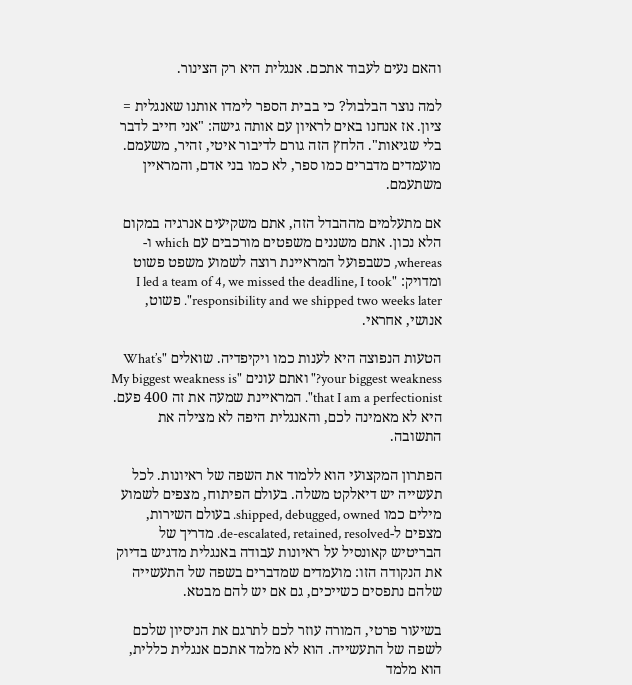והאם נעים לעבוד אתכם. אנגלית היא רק הצינור.

למה נוצר הבלבול? כי בבית הספר לימדו אותנו שאנגלית = ציון. אז אנחנו באים לראיון עם אותה גישה: "אני חייב לדבר בלי שגיאות". הלחץ הזה גורם לדיבור איטי, זהיר, משעמם. מועמדים מדברים כמו ספר, לא כמו בני אדם, והמראיין משתעמם.

אם מתעלמים מההבדל הזה, אתם משקיעים אנרגיה במקום הלא נכון. אתם משננים משפטים מורכבים עם which ו-whereas, כשבפועל המראיינת רוצה לשמוע משפט פשוט ומדויק: "I led a team of 4, we missed the deadline, I took responsibility and we shipped two weeks later". פשוט, אנושי, אחראי.

הטעות הנפוצה היא לענות כמו ויקיפדיה. שואלים "What’s your biggest weakness?" ואתם עונים "My biggest weakness is that I am a perfectionist". המראיינת שמעה את זה 400 פעם. היא לא מאמינה לכם, והאנגלית היפה לא מצילה את התשובה.

הפתרון המקצועי הוא ללמוד את השפה של ראיונות. לכל תעשייה יש דיאלקט משלה. בעולם הפיתוח, מצפים לשמוע מילים כמו shipped, debugged, owned. בעולם השירות, מצפים ל-de-escalated, retained, resolved. מדריך של הבריטיש קאונסיל על ראיונות עבודה באנגלית מדגיש בדיוק את הנקודה הזו: מועמדים שמדברים בשפה של התעשייה שלהם נתפסים כשייכים, גם אם יש להם מבטא.

בשיעור פרטי, המורה עוזר לכם לתרגם את הניסיון שלכם לשפה של התעשייה. הוא לא מלמד אתכם אנגלית כללית, הוא מלמד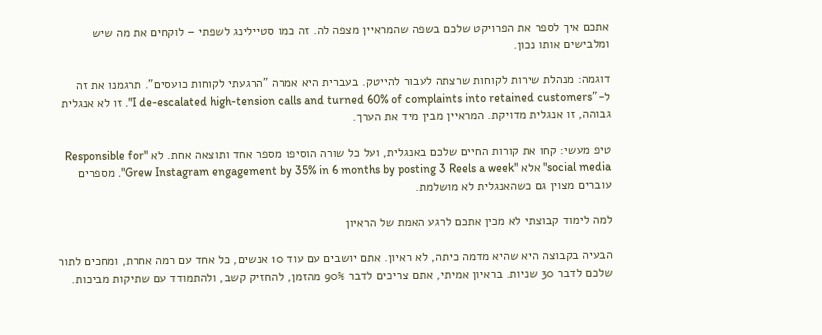אתכם איך לספר את הפרויקט שלכם בשפה שהמראיין מצפה לה. זה כמו סטיילינג לשפתי – לוקחים את מה שיש ומלבישים אותו נכון.

דוגמה: מנהלת שירות לקוחות שרצתה לעבור להייטק. בעברית היא אמרה "הרגעתי לקוחות כועסים". תרגמנו את זה ל-"I de-escalated high-tension calls and turned 60% of complaints into retained customers". זו לא אנגלית גבוהה, זו אנגלית מדויקת. המראיין מבין מיד את הערך.

טיפ מעשי: קחו את קורות החיים שלכם באנגלית, ועל כל שורה הוסיפו מספר אחד ותוצאה אחת. לא "Responsible for social media" אלא "Grew Instagram engagement by 35% in 6 months by posting 3 Reels a week". מספרים עוברים מצוין גם כשהאנגלית לא מושלמת.

למה לימוד קבוצתי לא מכין אתכם לרגע האמת של הראיון

הבעיה בקבוצה היא שהיא מדמה כיתה, לא ראיון. אתם יושבים עם עוד 10 אנשים, כל אחד עם רמה אחרת, ומחכים לתור שלכם לדבר 30 שניות. בראיון אמיתי, אתם צריכים לדבר 90% מהזמן, להחזיק קשב, ולהתמודד עם שתיקות מביכות.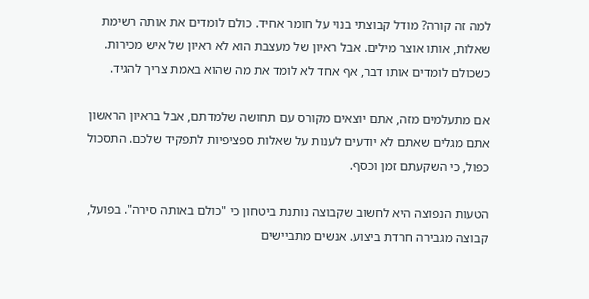למה זה קורה? מודל קבוצתי בנוי על חומר אחיד. כולם לומדים את אותה רשימת שאלות, אותו אוצר מילים. אבל ראיון של מעצבת הוא לא ראיון של איש מכירות. כשכולם לומדים אותו דבר, אף אחד לא לומד את מה שהוא באמת צריך להגיד.

אם מתעלמים מזה, אתם יוצאים מקורס עם תחושה שלמדתם, אבל בראיון הראשון אתם מגלים שאתם לא יודעים לענות על שאלות ספציפיות לתפקיד שלכם. התסכול כפול, כי השקעתם זמן וכסף.

הטעות הנפוצה היא לחשוב שקבוצה נותנת ביטחון כי "כולם באותה סירה". בפועל, קבוצה מגבירה חרדת ביצוע. אנשים מתביישים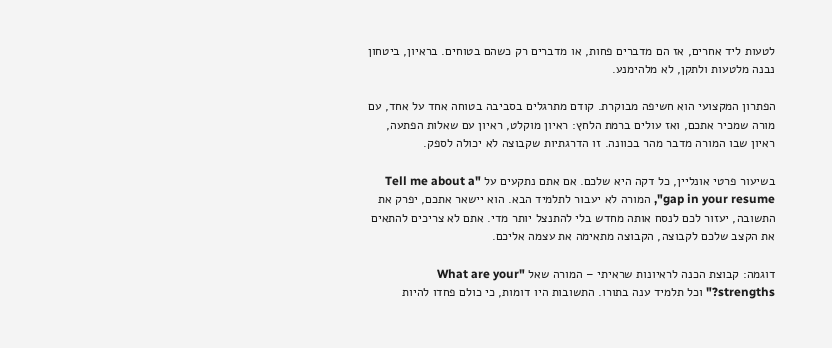לטעות ליד אחרים, אז הם מדברים פחות, או מדברים רק כשהם בטוחים. בראיון, ביטחון נבנה מלטעות ולתקן, לא מלהימנע.

הפתרון המקצועי הוא חשיפה מבוקרת. קודם מתרגלים בסביבה בטוחה אחד על אחד, עם מורה שמכיר אתכם, ואז עולים ברמת הלחץ: ראיון מוקלט, ראיון עם שאלות הפתעה, ראיון שבו המורה מדבר מהר בכוונה. זו הדרגתיות שקבוצה לא יכולה לספק.

בשיעור פרטי אונליין, כל דקה היא שלכם. אם אתם נתקעים על "Tell me about a gap in your resume", המורה לא יעבור לתלמיד הבא. הוא יישאר אתכם, יפרק את התשובה, יעזור לכם לנסח אותה מחדש בלי להתנצל יותר מדי. אתם לא צריכים להתאים את הקצב שלכם לקבוצה, הקבוצה מתאימה את עצמה אליכם.

דוגמה: קבוצת הכנה לראיונות שראיתי – המורה שאל "What are your strengths?" וכל תלמיד ענה בתורו. התשובות היו דומות, כי כולם פחדו להיות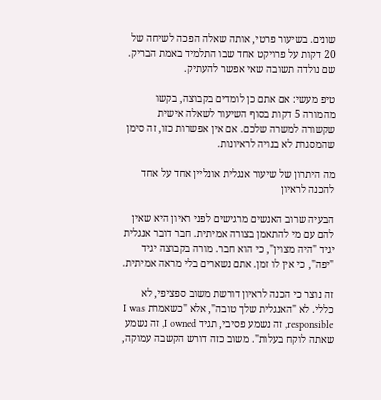שונים. בשיעור פרטי, אותה שאלה הפכה לשיחה של 20 דקות על פרויקט אחד שבו התלמיד באמת הבריק. שם נולדה תשובה שאי אפשר להעתיק.

טיפ מעשי: אם אתם כן לומדים בקבוצה, בקשו מהמורה 5 דקות בסוף השיעור לשאלה אישית שקשורה למשרה שלכם. אם אין אפשרות כזו, זה סימן שהמסגרת לא בנויה לראיונות.

מה היתרון של שיעור אנגלית אונליין אחד על אחד להכנה לראיון

הבעיה שרוב האנשים מרגישים לפני ראיון היא שאין להם עם מי להתאמן בצורה אמיתית. חבר דובר אנגלית יגיד "היה מצוין", כי הוא חבר. מורה בקבוצה יגיד "יפה", כי אין לו זמן. אתם נשארים בלי מראה אמיתית.

זה נוצר כי הכנה לראיון דורשת משוב ספציפי, לא כללי. לא "האנגלית שלך טובה", אלא "כשאמרת I was responsible, זה נשמע פסיבי, תגיד I owned, זה נשמע שאתה לוקח בעלות". משוב כזה דורש הקשבה עמוקה,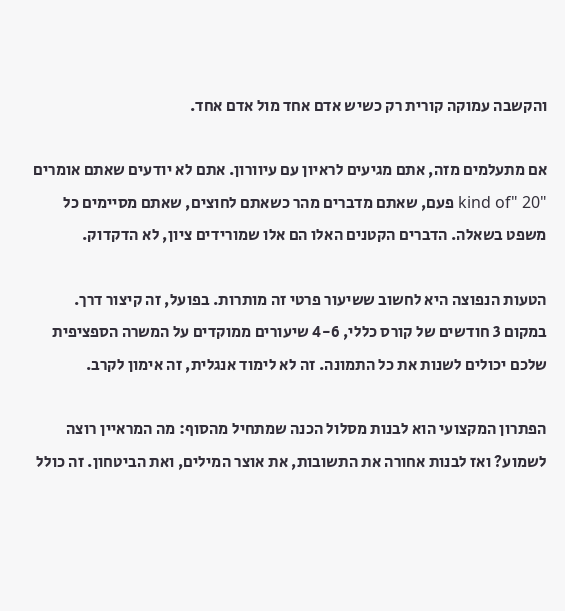והקשבה עמוקה קורית רק כשיש אדם אחד מול אדם אחד.

אם מתעלמים מזה, אתם מגיעים לראיון עם עיוורון. אתם לא יודעים שאתם אומרים "kind of" 20 פעם, שאתם מדברים מהר כשאתם לחוצים, שאתם מסיימים כל משפט בשאלה. הדברים הקטנים האלו הם אלו שמורידים ציון, לא הדקדוק.

הטעות הנפוצה היא לחשוב ששיעור פרטי זה מותרות. בפועל, זה קיצור דרך. במקום 3 חודשים של קורס כללי, 4-6 שיעורים ממוקדים על המשרה הספציפית שלכם יכולים לשנות את כל התמונה. זה לא לימוד אנגלית, זה אימון לקרב.

הפתרון המקצועי הוא לבנות מסלול הכנה שמתחיל מהסוף: מה המראיין רוצה לשמוע? ואז לבנות אחורה את התשובות, את אוצר המילים, ואת הביטחון. זה כולל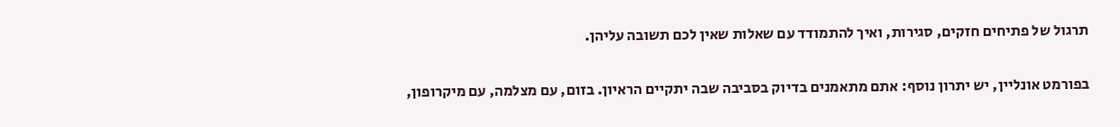תרגול של פתיחים חזקים, סגירות, ואיך להתמודד עם שאלות שאין לכם תשובה עליהן.

בפורמט אונליין, יש יתרון נוסף: אתם מתאמנים בדיוק בסביבה שבה יתקיים הראיון. בזום, עם מצלמה, עם מיקרופון,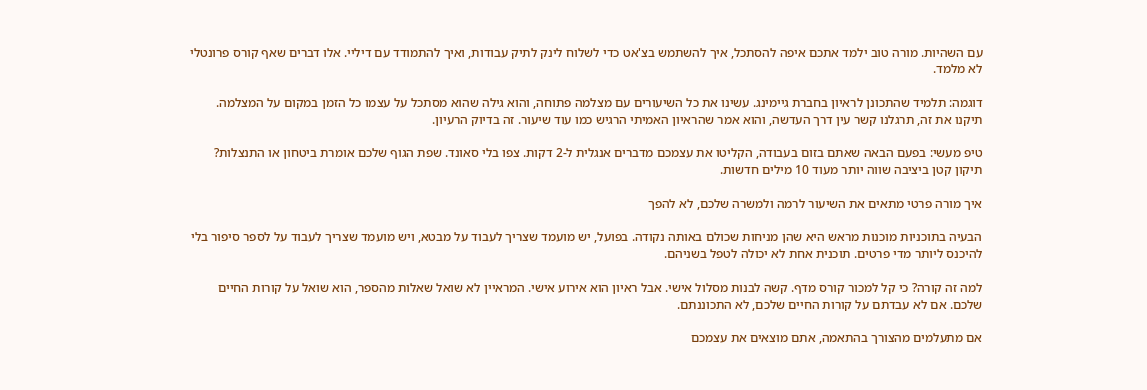עם השהיות. מורה טוב ילמד אתכם איפה להסתכל, איך להשתמש בצ'אט כדי לשלוח לינק לתיק עבודות, ואיך להתמודד עם דיליי. אלו דברים שאף קורס פרונטלי לא מלמד.

דוגמה: תלמיד שהתכונן לראיון בחברת גיימינג. עשינו את כל השיעורים עם מצלמה פתוחה, והוא גילה שהוא מסתכל על עצמו כל הזמן במקום על המצלמה. תיקנו את זה, תרגלנו קשר עין דרך העדשה, והוא אמר שהראיון האמיתי הרגיש כמו עוד שיעור. זה בדיוק הרעיון.

טיפ מעשי: בפעם הבאה שאתם בזום בעבודה, הקליטו את עצמכם מדברים אנגלית ל-2 דקות. צפו בלי סאונד. שפת הגוף שלכם אומרת ביטחון או התנצלות? תיקון קטן ביציבה שווה יותר מעוד 10 מילים חדשות.

איך מורה פרטי מתאים את השיעור לרמה ולמשרה שלכם, לא להפך

הבעיה בתוכניות מוכנות מראש היא שהן מניחות שכולם באותה נקודה. בפועל, יש מועמד שצריך לעבוד על מבטא, ויש מועמד שצריך לעבוד על לספר סיפור בלי להיכנס ליותר מדי פרטים. תוכנית אחת לא יכולה לטפל בשניהם.

למה זה קורה? כי קל למכור קורס מדף. קשה לבנות מסלול אישי. אבל ראיון הוא אירוע אישי. המראיין לא שואל שאלות מהספר, הוא שואל על קורות החיים שלכם. אם לא עבדתם על קורות החיים שלכם, לא התכוננתם.

אם מתעלמים מהצורך בהתאמה, אתם מוצאים את עצמכם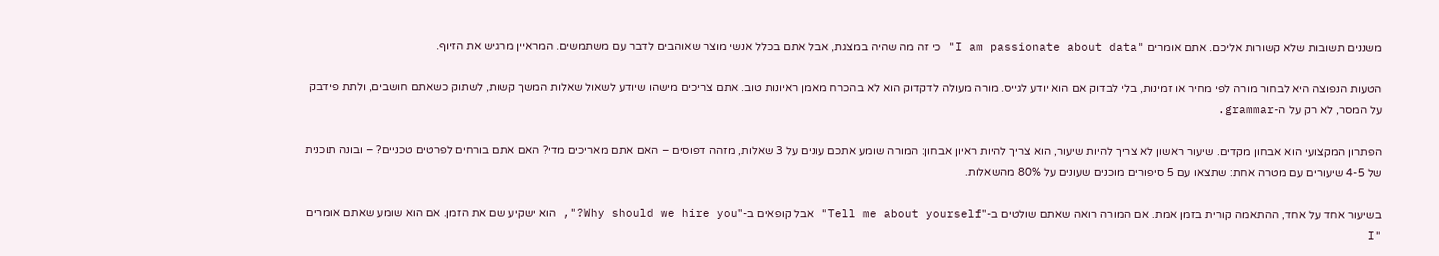משננים תשובות שלא קשורות אליכם. אתם אומרים "I am passionate about data" כי זה מה שהיה במצגת, אבל אתם בכלל אנשי מוצר שאוהבים לדבר עם משתמשים. המראיין מרגיש את הזיוף.

הטעות הנפוצה היא לבחור מורה לפי מחיר או זמינות, בלי לבדוק אם הוא יודע לגייס. מורה מעולה לדקדוק הוא לא בהכרח מאמן ראיונות טוב. אתם צריכים מישהו שיודע לשאול שאלות המשך קשות, לשתוק כשאתם חושבים, ולתת פידבק על המסר, לא רק על ה-grammar.

הפתרון המקצועי הוא אבחון מקדים. שיעור ראשון לא צריך להיות שיעור, הוא צריך להיות ראיון אבחון: המורה שומע אתכם עונים על 3 שאלות, מזהה דפוסים – האם אתם מאריכים מדי? האם אתם בורחים לפרטים טכניים? – ובונה תוכנית של 4-5 שיעורים עם מטרה אחת: שתצאו עם 5 סיפורים מוכנים שעונים על 80% מהשאלות.

בשיעור אחד על אחד, ההתאמה קורית בזמן אמת. אם המורה רואה שאתם שולטים ב-"Tell me about yourself" אבל קופאים ב-"Why should we hire you?", הוא ישקיע שם את הזמן. אם הוא שומע שאתם אומרים "I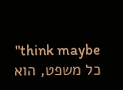think maybe" כל משפט, הוא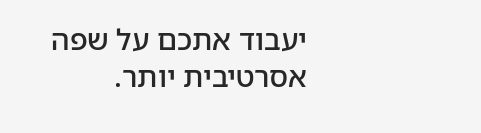יעבוד אתכם על שפה אסרטיבית יותר.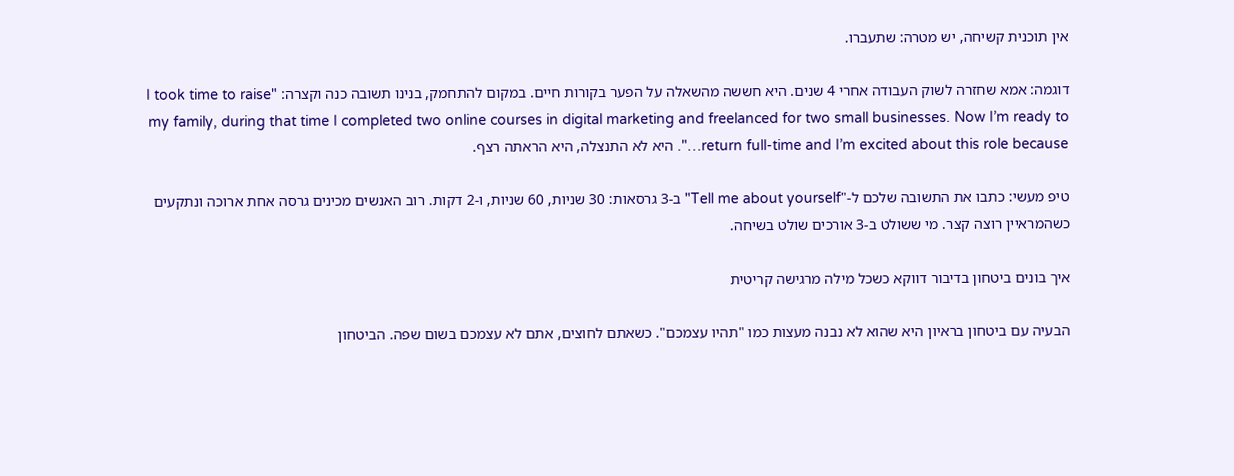אין תוכנית קשיחה, יש מטרה: שתעברו.

דוגמה: אמא שחזרה לשוק העבודה אחרי 4 שנים. היא חששה מהשאלה על הפער בקורות חיים. במקום להתחמק, בנינו תשובה כנה וקצרה: "I took time to raise my family, during that time I completed two online courses in digital marketing and freelanced for two small businesses. Now I’m ready to return full-time and I’m excited about this role because…". היא לא התנצלה, היא הראתה רצף.

טיפ מעשי: כתבו את התשובה שלכם ל-"Tell me about yourself" ב-3 גרסאות: 30 שניות, 60 שניות, ו-2 דקות. רוב האנשים מכינים גרסה אחת ארוכה ונתקעים כשהמראיין רוצה קצר. מי ששולט ב-3 אורכים שולט בשיחה.

איך בונים ביטחון בדיבור דווקא כשכל מילה מרגישה קריטית

הבעיה עם ביטחון בראיון היא שהוא לא נבנה מעצות כמו "תהיו עצמכם". כשאתם לחוצים, אתם לא עצמכם בשום שפה. הביטחון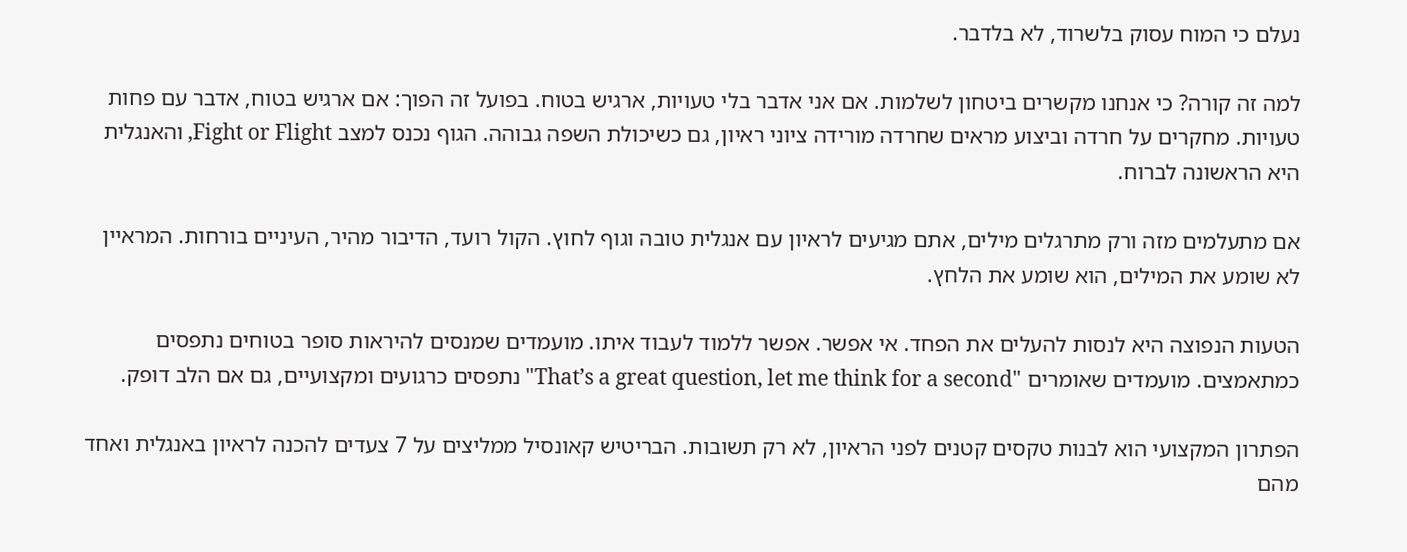נעלם כי המוח עסוק בלשרוד, לא בלדבר.

למה זה קורה? כי אנחנו מקשרים ביטחון לשלמות. אם אני אדבר בלי טעויות, ארגיש בטוח. בפועל זה הפוך: אם ארגיש בטוח, אדבר עם פחות טעויות. מחקרים על חרדה וביצוע מראים שחרדה מורידה ציוני ראיון, גם כשיכולת השפה גבוהה. הגוף נכנס למצב Fight or Flight, והאנגלית היא הראשונה לברוח.

אם מתעלמים מזה ורק מתרגלים מילים, אתם מגיעים לראיון עם אנגלית טובה וגוף לחוץ. הקול רועד, הדיבור מהיר, העיניים בורחות. המראיין לא שומע את המילים, הוא שומע את הלחץ.

הטעות הנפוצה היא לנסות להעלים את הפחד. אי אפשר. אפשר ללמוד לעבוד איתו. מועמדים שמנסים להיראות סופר בטוחים נתפסים כמתאמצים. מועמדים שאומרים "That’s a great question, let me think for a second" נתפסים כרגועים ומקצועיים, גם אם הלב דופק.

הפתרון המקצועי הוא לבנות טקסים קטנים לפני הראיון, לא רק תשובות. הבריטיש קאונסיל ממליצים על 7 צעדים להכנה לראיון באנגלית ואחד מהם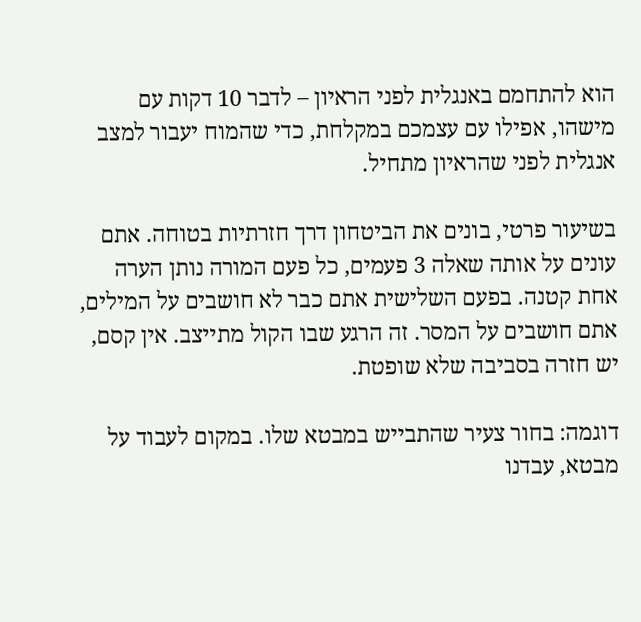הוא להתחמם באנגלית לפני הראיון – לדבר 10 דקות עם מישהו, אפילו עם עצמכם במקלחת, כדי שהמוח יעבור למצב אנגלית לפני שהראיון מתחיל.

בשיעור פרטי, בונים את הביטחון דרך חזרתיות בטוחה. אתם עונים על אותה שאלה 3 פעמים, כל פעם המורה נותן הערה אחת קטנה. בפעם השלישית אתם כבר לא חושבים על המילים, אתם חושבים על המסר. זה הרגע שבו הקול מתייצב. אין קסם, יש חזרה בסביבה שלא שופטת.

דוגמה: בחור צעיר שהתבייש במבטא שלו. במקום לעבוד על מבטא, עבדנו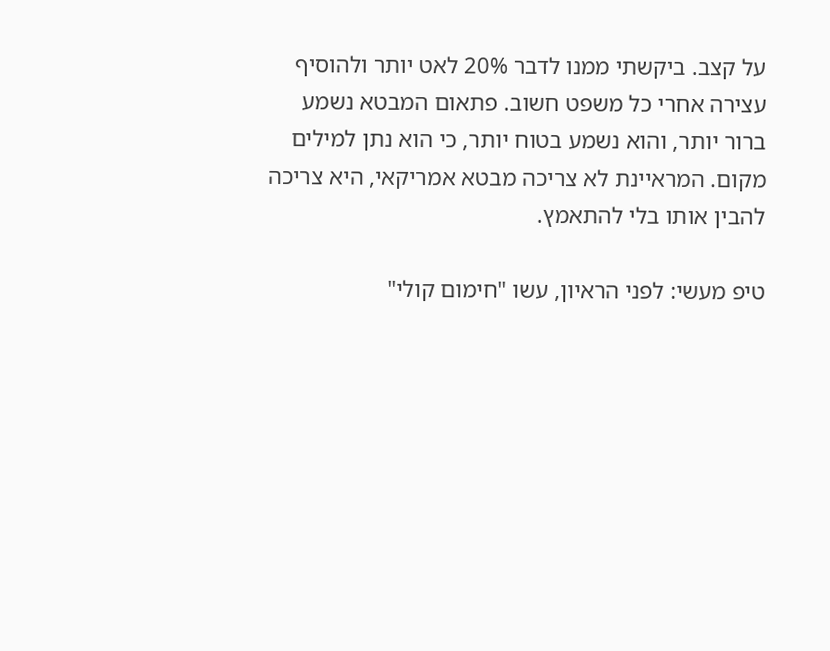על קצב. ביקשתי ממנו לדבר 20% לאט יותר ולהוסיף עצירה אחרי כל משפט חשוב. פתאום המבטא נשמע ברור יותר, והוא נשמע בטוח יותר, כי הוא נתן למילים מקום. המראיינת לא צריכה מבטא אמריקאי, היא צריכה להבין אותו בלי להתאמץ.

טיפ מעשי: לפני הראיון, עשו "חימום קולי"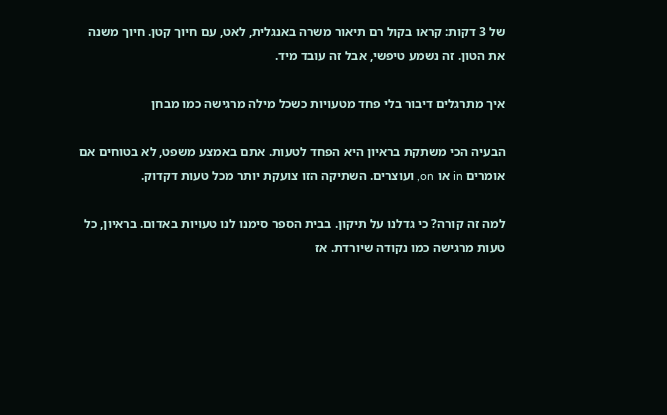של 3 דקות: קראו בקול רם תיאור משרה באנגלית, לאט, עם חיוך קטן. חיוך משנה את הטון. זה נשמע טיפשי, אבל זה עובד מיד.

איך מתרגלים דיבור בלי פחד מטעויות כשכל מילה מרגישה כמו מבחן

הבעיה הכי משתקת בראיון היא הפחד לטעות. אתם באמצע משפט, לא בטוחים אם אומרים in או on, ועוצרים. השתיקה הזו צועקת יותר מכל טעות דקדוק.

למה זה קורה? כי גדלנו על תיקון. בבית הספר סימנו לנו טעויות באדום. בראיון, כל טעות מרגישה כמו נקודה שיורדת. אז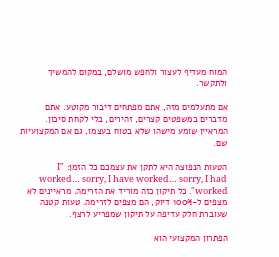המוח מעדיף לעצור ולחפש מושלם, במקום להמשיך ולתקשר.

אם מתעלמים מזה, אתם מפתחים דיבור מקוטע. אתם מדברים במשפטים קצרים, זהירים, בלי לקחת סיכון. המראיין שומע מישהו שלא בטוח בעצמו, גם אם המקצועיות שם.

הטעות הנפוצה היא לתקן את עצמכם כל הזמן: "I worked… sorry, I have worked… sorry, I had worked". כל תיקון כזה מוריד את הזרימה. מראיינים לא מצפים ל-100% דיוק, הם מצפים לזרימה. טעות קטנה שעוברת חלק עדיפה על תיקון שמפריע לרצף.

הפתרון המקצועי הוא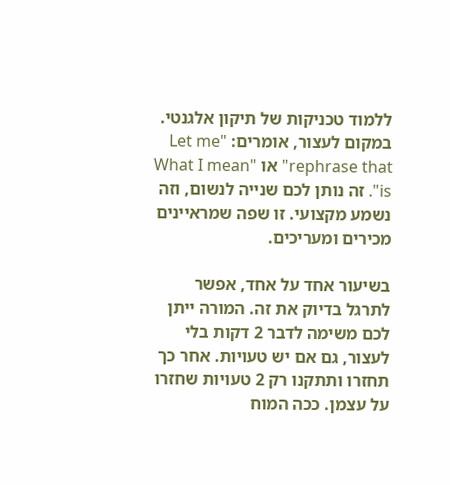ללמוד טכניקות של תיקון אלגנטי. במקום לעצור, אומרים: "Let me rephrase that" או "What I mean is". זה נותן לכם שנייה לנשום, וזה נשמע מקצועי. זו שפה שמראיינים מכירים ומעריכים.

בשיעור אחד על אחד, אפשר לתרגל בדיוק את זה. המורה ייתן לכם משימה לדבר 2 דקות בלי לעצור, גם אם יש טעויות. אחר כך תחזרו ותתקנו רק 2 טעויות שחזרו על עצמן. ככה המוח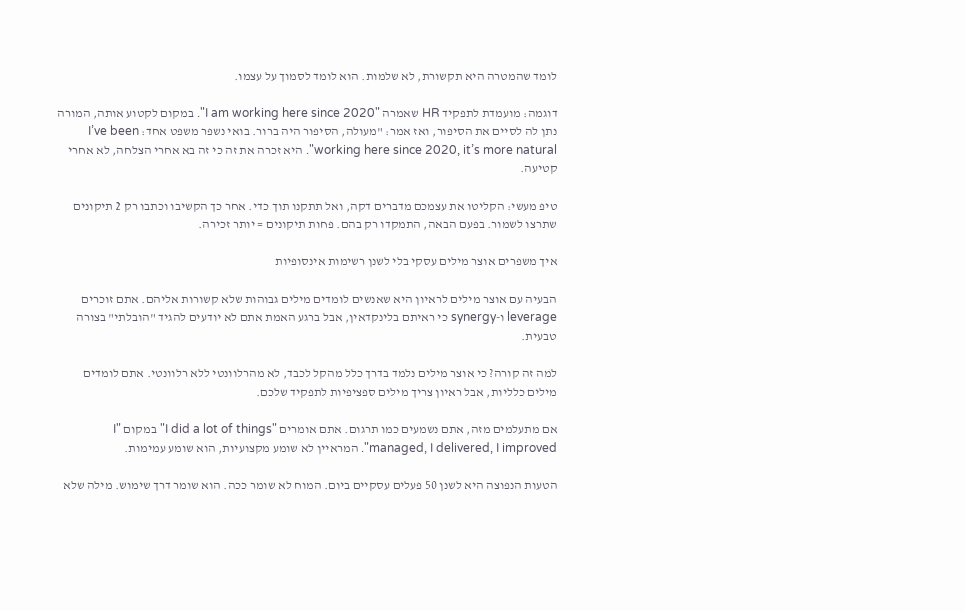לומד שהמטרה היא תקשורת, לא שלמות. הוא לומד לסמוך על עצמו.

דוגמה: מועמדת לתפקיד HR שאמרה "I am working here since 2020". במקום לקטוע אותה, המורה נתן לה לסיים את הסיפור, ואז אמר: "מעולה, הסיפור היה ברור. בואי נשפר משפט אחד: I’ve been working here since 2020, it’s more natural". היא זכרה את זה כי זה בא אחרי הצלחה, לא אחרי קטיעה.

טיפ מעשי: הקליטו את עצמכם מדברים דקה, ואל תתקנו תוך כדי. אחר כך הקשיבו וכתבו רק 2 תיקונים שתרצו לשמור. בפעם הבאה, התמקדו רק בהם. פחות תיקונים = יותר זכירה.

איך משפרים אוצר מילים עסקי בלי לשנן רשימות אינסופיות

הבעיה עם אוצר מילים לראיון היא שאנשים לומדים מילים גבוהות שלא קשורות אליהם. אתם זוכרים leverage ו-synergy כי ראיתם בלינקדאין, אבל ברגע האמת אתם לא יודעים להגיד "הובלתי" בצורה טבעית.

למה זה קורה? כי אוצר מילים נלמד בדרך כלל מהקל לכבד, לא מהרלוונטי ללא רלוונטי. אתם לומדים מילים כלליות, אבל ראיון צריך מילים ספציפיות לתפקיד שלכם.

אם מתעלמים מזה, אתם נשמעים כמו תרגום. אתם אומרים "I did a lot of things" במקום "I managed, I delivered, I improved". המראיין לא שומע מקצועיות, הוא שומע עמימות.

הטעות הנפוצה היא לשנן 50 פעלים עסקיים ביום. המוח לא שומר ככה. הוא שומר דרך שימוש. מילה שלא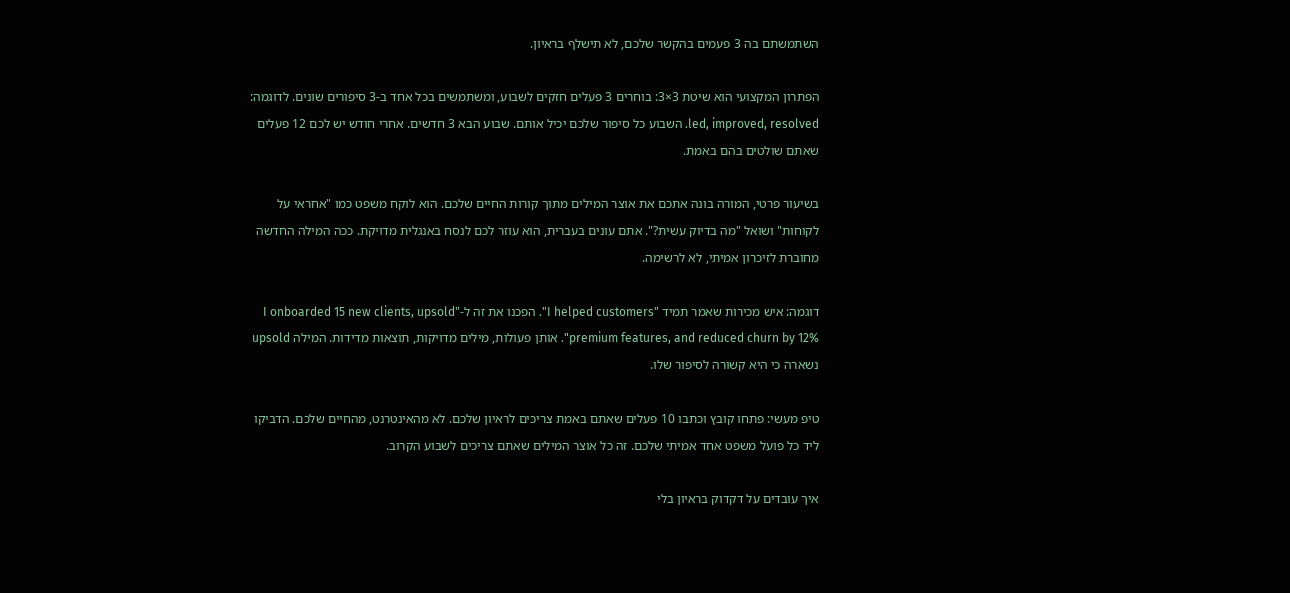השתמשתם בה 3 פעמים בהקשר שלכם, לא תישלף בראיון.

הפתרון המקצועי הוא שיטת 3×3: בוחרים 3 פעלים חזקים לשבוע, ומשתמשים בכל אחד ב-3 סיפורים שונים. לדוגמה: led, improved, resolved. השבוע כל סיפור שלכם יכיל אותם. שבוע הבא 3 חדשים. אחרי חודש יש לכם 12 פעלים שאתם שולטים בהם באמת.

בשיעור פרטי, המורה בונה אתכם את אוצר המילים מתוך קורות החיים שלכם. הוא לוקח משפט כמו "אחראי על לקוחות" ושואל "מה בדיוק עשית?". אתם עונים בעברית, הוא עוזר לכם לנסח באנגלית מדויקת. ככה המילה החדשה מחוברת לזיכרון אמיתי, לא לרשימה.

דוגמה: איש מכירות שאמר תמיד "I helped customers". הפכנו את זה ל-"I onboarded 15 new clients, upsold premium features, and reduced churn by 12%". אותן פעולות, מילים מדויקות, תוצאות מדידות. המילה upsold נשארה כי היא קשורה לסיפור שלו.

טיפ מעשי: פתחו קובץ וכתבו 10 פעלים שאתם באמת צריכים לראיון שלכם. לא מהאינטרנט, מהחיים שלכם. הדביקו ליד כל פועל משפט אחד אמיתי שלכם. זה כל אוצר המילים שאתם צריכים לשבוע הקרוב.

איך עובדים על דקדוק בראיון בלי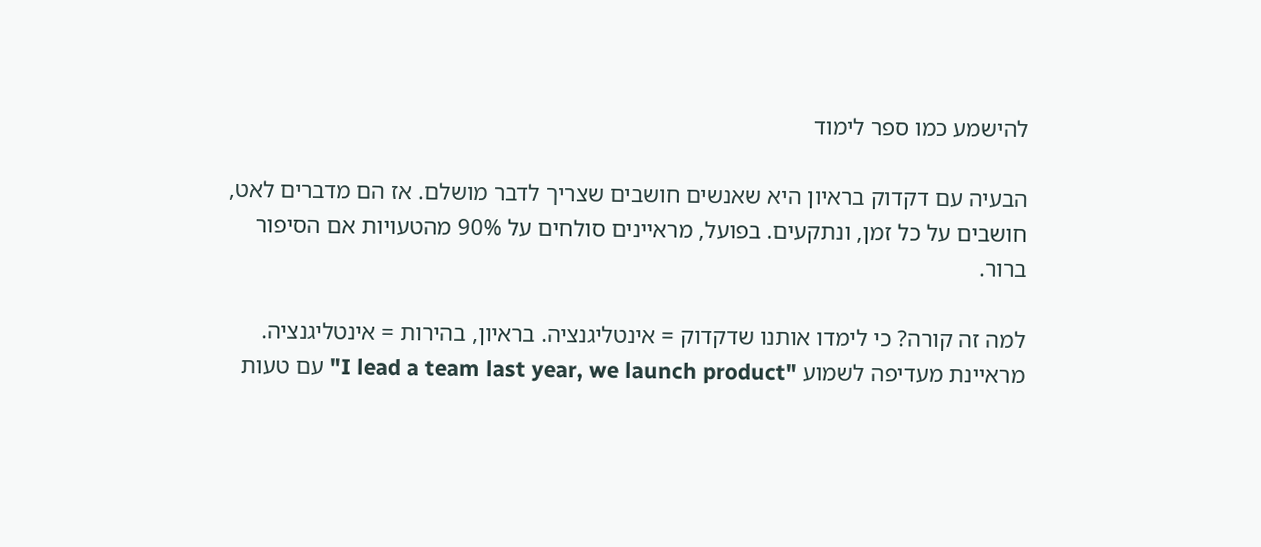להישמע כמו ספר לימוד

הבעיה עם דקדוק בראיון היא שאנשים חושבים שצריך לדבר מושלם. אז הם מדברים לאט, חושבים על כל זמן, ונתקעים. בפועל, מראיינים סולחים על 90% מהטעויות אם הסיפור ברור.

למה זה קורה? כי לימדו אותנו שדקדוק = אינטליגנציה. בראיון, בהירות = אינטליגנציה. מראיינת מעדיפה לשמוע "I lead a team last year, we launch product" עם טעות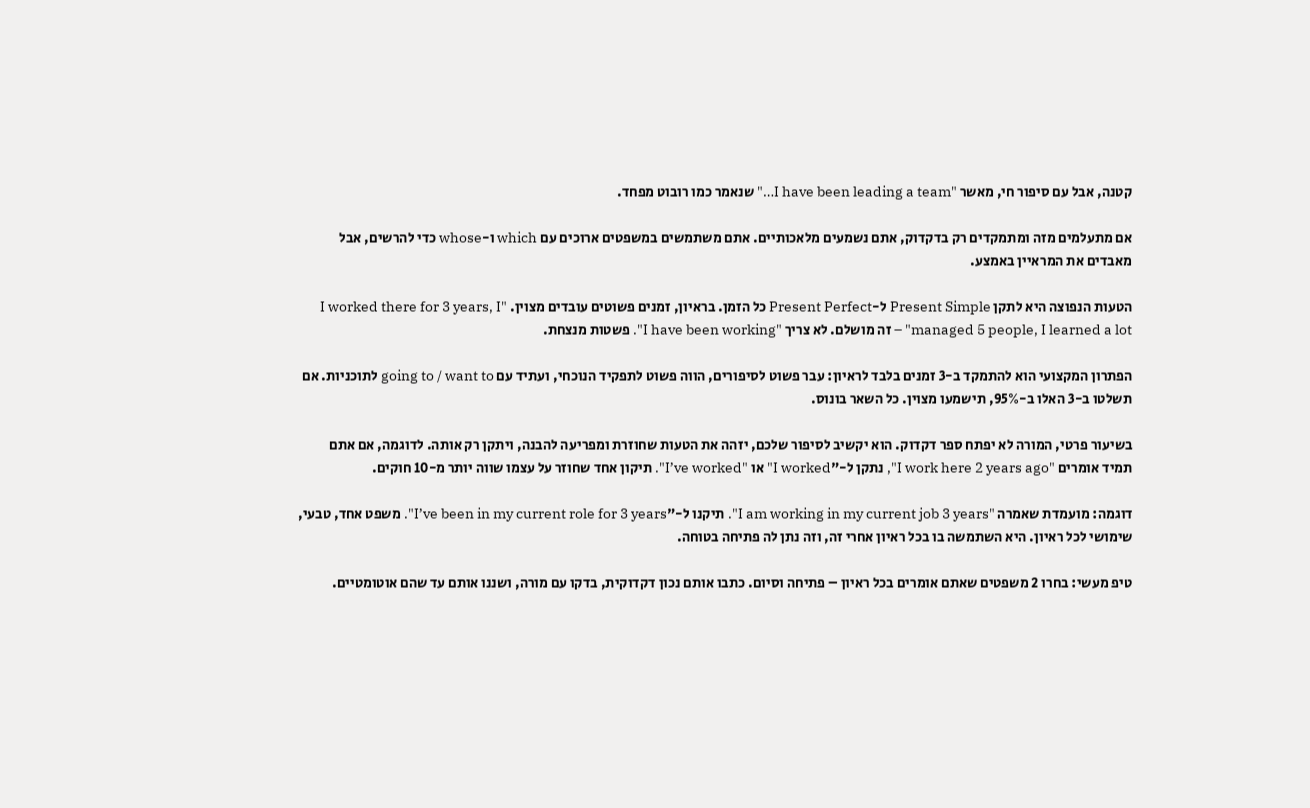קטנה, אבל עם סיפור חי, מאשר "I have been leading a team…" שנאמר כמו רובוט מפחד.

אם מתעלמים מזה ומתמקדים רק בדקדוק, אתם נשמעים מלאכותיים. אתם משתמשים במשפטים ארוכים עם which ו-whose כדי להרשים, אבל מאבדים את המראיין באמצע.

הטעות הנפוצה היא לתקן Present Simple ל-Present Perfect כל הזמן. בראיון, זמנים פשוטים עובדים מצוין. "I worked there for 3 years, I managed 5 people, I learned a lot" – זה מושלם. לא צריך "I have been working". פשטות מנצחת.

הפתרון המקצועי הוא להתמקד ב-3 זמנים בלבד לראיון: עבר פשוט לסיפורים, הווה פשוט לתפקיד הנוכחי, ועתיד עם going to / want to לתוכניות. אם תשלטו ב-3 האלו ב-95%, תישמעו מצוין. כל השאר בונוס.

בשיעור פרטי, המורה לא יפתח ספר דקדוק. הוא יקשיב לסיפור שלכם, יזהה את הטעות שחוזרת ומפריעה להבנה, ויתקן רק אותה. לדוגמה, אם אתם תמיד אומרים "I work here 2 years ago", נתקן ל-"I worked" או "I’ve worked". תיקון אחד שחוזר על עצמו שווה יותר מ-10 חוקים.

דוגמה: מועמדת שאמרה "I am working in my current job 3 years". תיקנו ל-"I’ve been in my current role for 3 years". משפט אחד, טבעי, שימושי לכל ראיון. היא השתמשה בו בכל ראיון אחרי זה, וזה נתן לה פתיחה בטוחה.

טיפ מעשי: בחרו 2 משפטים שאתם אומרים בכל ראיון – פתיחה וסיום. כתבו אותם נכון דקדוקית, בדקו עם מורה, ושננו אותם עד שהם אוטומטיים.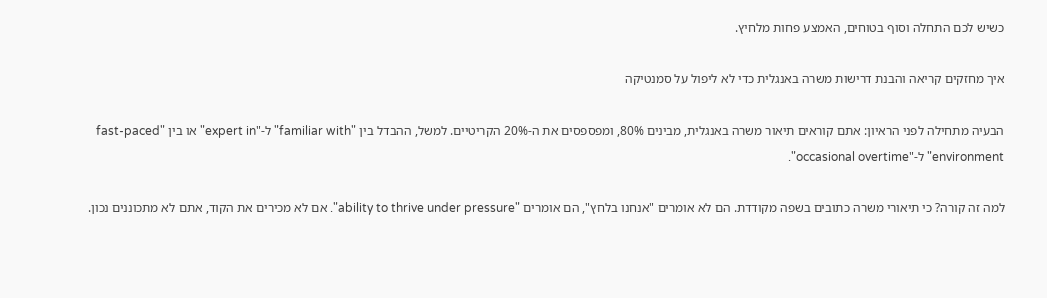כשיש לכם התחלה וסוף בטוחים, האמצע פחות מלחיץ.

איך מחזקים קריאה והבנת דרישות משרה באנגלית כדי לא ליפול על סמנטיקה

הבעיה מתחילה לפני הראיון: אתם קוראים תיאור משרה באנגלית, מבינים 80%, ומפספסים את ה-20% הקריטיים. למשל, ההבדל בין "familiar with" ל-"expert in" או בין "fast-paced environment" ל-"occasional overtime".

למה זה קורה? כי תיאורי משרה כתובים בשפה מקודדת. הם לא אומרים "אנחנו בלחץ", הם אומרים "ability to thrive under pressure". אם לא מכירים את הקוד, אתם לא מתכוננים נכון.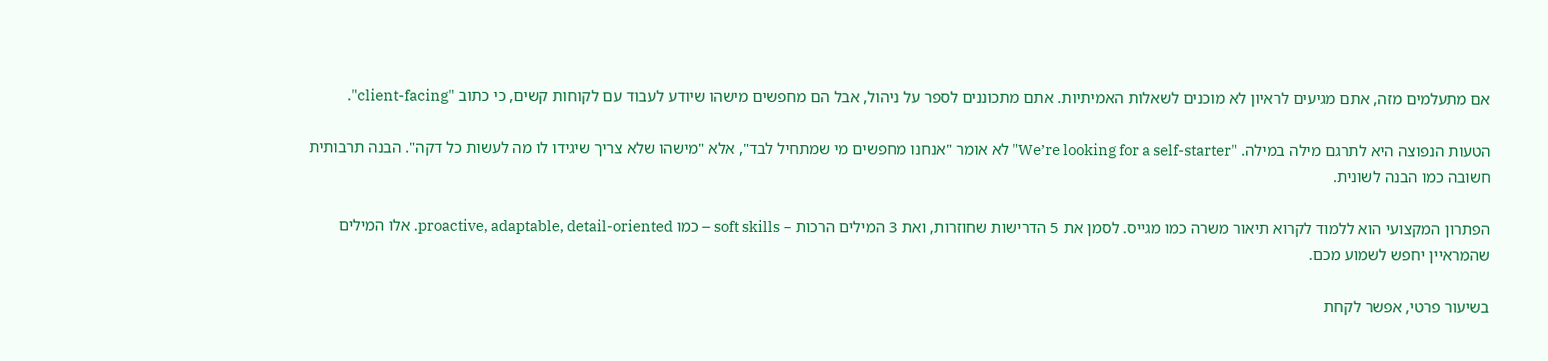אם מתעלמים מזה, אתם מגיעים לראיון לא מוכנים לשאלות האמיתיות. אתם מתכוננים לספר על ניהול, אבל הם מחפשים מישהו שיודע לעבוד עם לקוחות קשים, כי כתוב "client-facing".

הטעות הנפוצה היא לתרגם מילה במילה. "We’re looking for a self-starter" לא אומר "אנחנו מחפשים מי שמתחיל לבד", אלא "מישהו שלא צריך שיגידו לו מה לעשות כל דקה". הבנה תרבותית חשובה כמו הבנה לשונית.

הפתרון המקצועי הוא ללמוד לקרוא תיאור משרה כמו מגייס. לסמן את 5 הדרישות שחוזרות, ואת 3 המילים הרכות – soft skills – כמו proactive, adaptable, detail-oriented. אלו המילים שהמראיין יחפש לשמוע מכם.

בשיעור פרטי, אפשר לקחת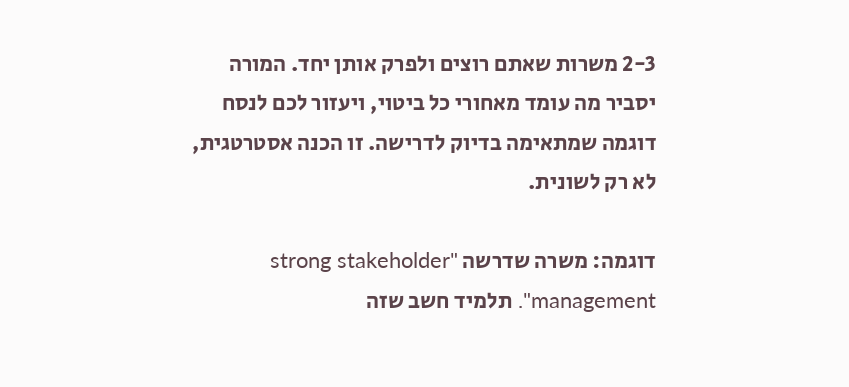2-3 משרות שאתם רוצים ולפרק אותן יחד. המורה יסביר מה עומד מאחורי כל ביטוי, ויעזור לכם לנסח דוגמה שמתאימה בדיוק לדרישה. זו הכנה אסטרטגית, לא רק לשונית.

דוגמה: משרה שדרשה "strong stakeholder management". תלמיד חשב שזה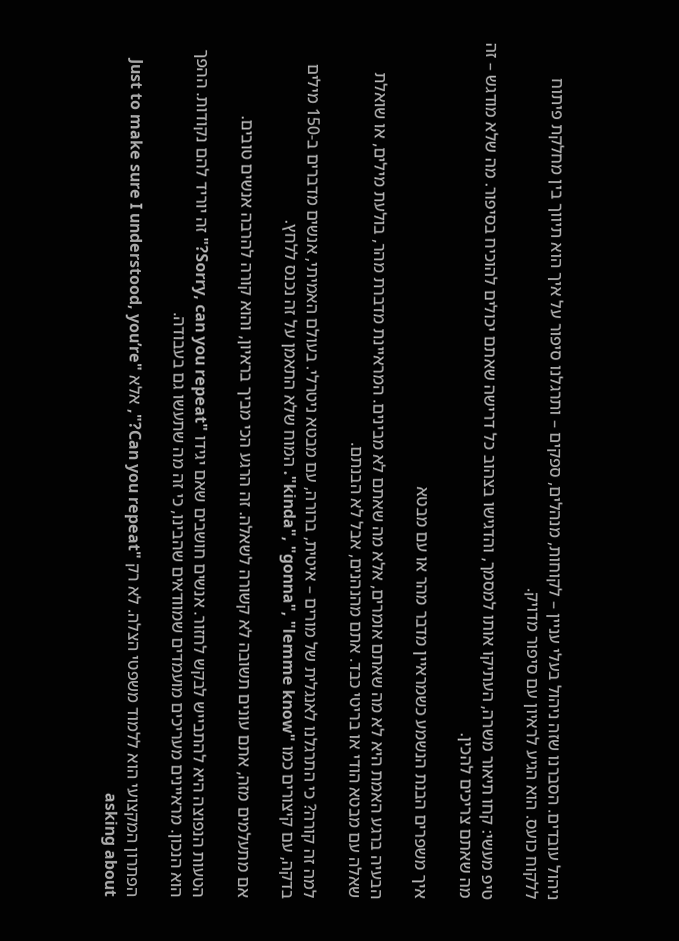ניהול עובדים. הסברנו שזה ניהול בעלי עניין – לקוחות, מנהלים, ספקים – ותרגלנו סיפור על איך הוא תיווך בין מחלקת פיתוח ללקוח כועס. הוא הגיע לראיון עם סיפור מדויק.

טיפ מעשי: קחו תיאור משרה, העתיקו אותו למסמך, והדגישו בצהוב כל דרישה שאתם יכולים להוכיח בסיפור. מה שלא מודגש – זה מה שאתם צריכים להכין.

איך משפרים הבנת הנשמע כשמראיין מדבר מהר או עם מבטא

הבעיה ברגע האמת היא לא מה שאתם אומרים, אלא מה שאתם לא מבינים. המראיינת מדברת מהר, בולעת מילים, או שואלת שאלה עם מבטא הודי או בריטי כבד. אתם מהנהנים, אבל לא הבנתם.

למה זה קורה? כי התרגלנו לאנגלית של מורים – איטית, ברורה, עם מבטא ניטרלי. בעולם האמיתי, אנשים מדברים ב-150 מילים בדקה, עם קיצורים כמו "kinda", "gonna", "lemme know". המוח שלא התאמן על זה נכנס ללחץ.

אם מתעלמים מזה, אתם עונים תשובה לא קשורה לשאלה. זה הרגע הכי מביך בראיון, והוא קורה להרבה אנשים טובים.

הטעות הנפוצה היא להתבייש לבקש לחזור. אנשים חושבים שאם יגידו "Sorry, can you repeat?" זה יוריד להם נקודות. ההפך הוא הנכון. מראיינים מעריכים מועמדים שמוודאים שהבינו, כי זה מה שתעשו גם בעבודה.

הפתרון המקצועי הוא ללמוד משפטי הצלה. לא רק "Can you repeat?", אלא "Just to make sure I understood, you’re asking about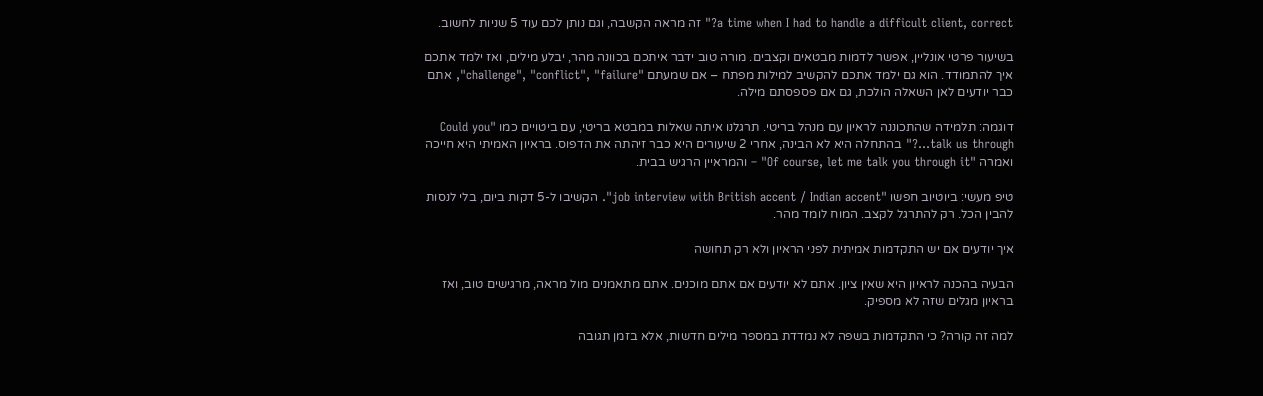a time when I had to handle a difficult client, correct?" זה מראה הקשבה, וגם נותן לכם עוד 5 שניות לחשוב.

בשיעור פרטי אונליין, אפשר לדמות מבטאים וקצבים. מורה טוב ידבר איתכם בכוונה מהר, יבלע מילים, ואז ילמד אתכם איך להתמודד. הוא גם ילמד אתכם להקשיב למילות מפתח – אם שמעתם "challenge", "conflict", "failure", אתם כבר יודעים לאן השאלה הולכת, גם אם פספסתם מילה.

דוגמה: תלמידה שהתכוננה לראיון עם מנהל בריטי. תרגלנו איתה שאלות במבטא בריטי, עם ביטויים כמו "Could you talk us through…?" בהתחלה היא לא הבינה, אחרי 2 שיעורים היא כבר זיהתה את הדפוס. בראיון האמיתי היא חייכה ואמרה "Of course, let me talk you through it" – והמראיין הרגיש בבית.

טיפ מעשי: ביוטיוב חפשו "job interview with British accent / Indian accent". הקשיבו ל-5 דקות ביום, בלי לנסות להבין הכל. רק להתרגל לקצב. המוח לומד מהר.

איך יודעים אם יש התקדמות אמיתית לפני הראיון ולא רק תחושה

הבעיה בהכנה לראיון היא שאין ציון. אתם לא יודעים אם אתם מוכנים. אתם מתאמנים מול מראה, מרגישים טוב, ואז בראיון מגלים שזה לא מספיק.

למה זה קורה? כי התקדמות בשפה לא נמדדת במספר מילים חדשות, אלא בזמן תגובה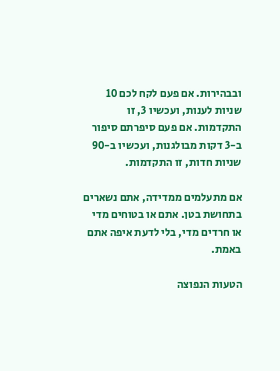ובבהירות. אם פעם לקח לכם 10 שניות לענות, ועכשיו 3, זו התקדמות. אם פעם סיפרתם סיפור ב-3 דקות מבולגנות, ועכשיו ב-90 שניות חדות, זו התקדמות.

אם מתעלמים ממדידה, אתם נשארים בתחושת בטן. אתם או בטוחים מדי או חרדים מדי, בלי לדעת איפה אתם באמת.

הטעות הנפוצה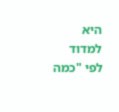היא למדוד לפי "כמה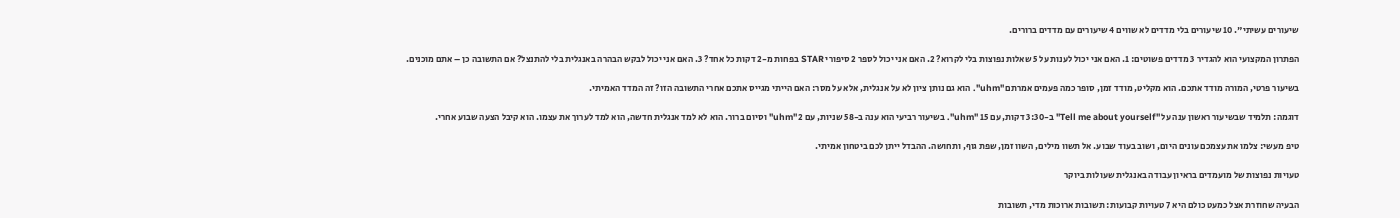שיעורים עשיתי". 10 שיעורים בלי מדדים לא שווים 4 שיעורים עם מדדים ברורים.

הפתרון המקצועי הוא להגדיר 3 מדדים פשוטים: 1. האם אני יכול לענות על 5 שאלות נפוצות בלי לקרוא? 2. האם אני יכול לספר 2 סיפורי STAR בפחות מ-2 דקות כל אחד? 3. האם אני יכול לבקש הבהרה באנגלית בלי להתנצל? אם התשובה כן – אתם מוכנים.

בשיעור פרטי, המורה מודד אתכם. הוא מקליט, מודד זמן, סופר כמה פעמים אמרתם "uhm". הוא גם נותן ציון לא על אנגלית, אלא על מסר: האם הייתי מגייס אתכם אחרי התשובה הזו? זה המדד האמיתי.

דוגמה: תלמיד שבשיעור ראשון ענה על "Tell me about yourself" ב-3:30 דקות, עם 15 "uhm". בשיעור רביעי הוא ענה ב-58 שניות, עם 2 "uhm" וסיום ברור. הוא לא למד אנגלית חדשה, הוא למד לערוך את עצמו. הוא קיבל הצעה שבוע אחרי.

טיפ מעשי: צלמו את עצמכם עונים היום, ושוב בעוד שבוע. אל תשוו מילים, השוו זמן, שפת גוף, ותחושה. ההבדל ייתן לכם ביטחון אמיתי.

טעויות נפוצות של מועמדים בראיון עבודה באנגלית שעולות ביוקר

הבעיה שחוזרת אצל כמעט כולם היא 7 טעויות קבועות: תשובות ארוכות מדי, תשובות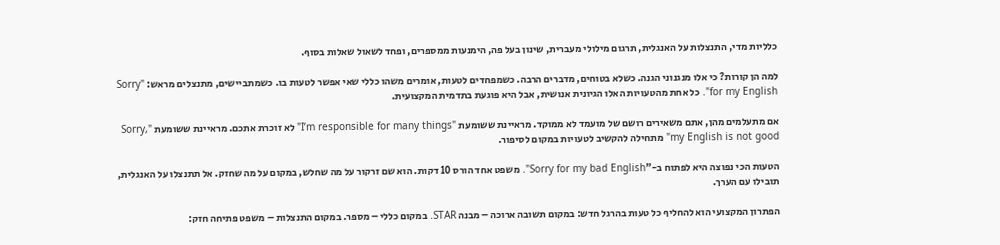כלליות מדי, התנצלות על האנגלית, תרגום מילולי מעברית, שינון בעל פה, הימנעות ממספרים, ופחד לשאול שאלות בסוף.

למה הן קורות? כי אלו מנגנוני הגנה. כשלא בטוחים, מדברים הרבה. כשמפחדים לטעות, אומרים משהו כללי שאי אפשר לטעות בו. כשמתביישים, מתנצלים מראש: "Sorry for my English". כל אחת מהטעויות האלו הגיונית אנושית, אבל היא פוגעת בתדמית המקצועית.

אם מתעלמים מהן, אתם משאירים רושם של מועמד לא ממוקד. מראיינת ששומעת "I’m responsible for many things" לא זוכרת אתכם. מראיינת ששומעת "Sorry, my English is not good" מתחילה להקשיב לטעויות במקום לסיפור.

הטעות הכי נפוצה היא לפתוח ב-"Sorry for my bad English". משפט אחד הורס 10 דקות. הוא שם זרקור על מה שחלש, במקום על מה שחזק. אל תתנצלו על האנגלית, תובילו עם הערך.

הפתרון המקצועי הוא להחליף כל טעות בהרגל חדש: במקום תשובה ארוכה – מבנה STAR. במקום כללי – מספר. במקום התנצלות – משפט פתיחה חזק: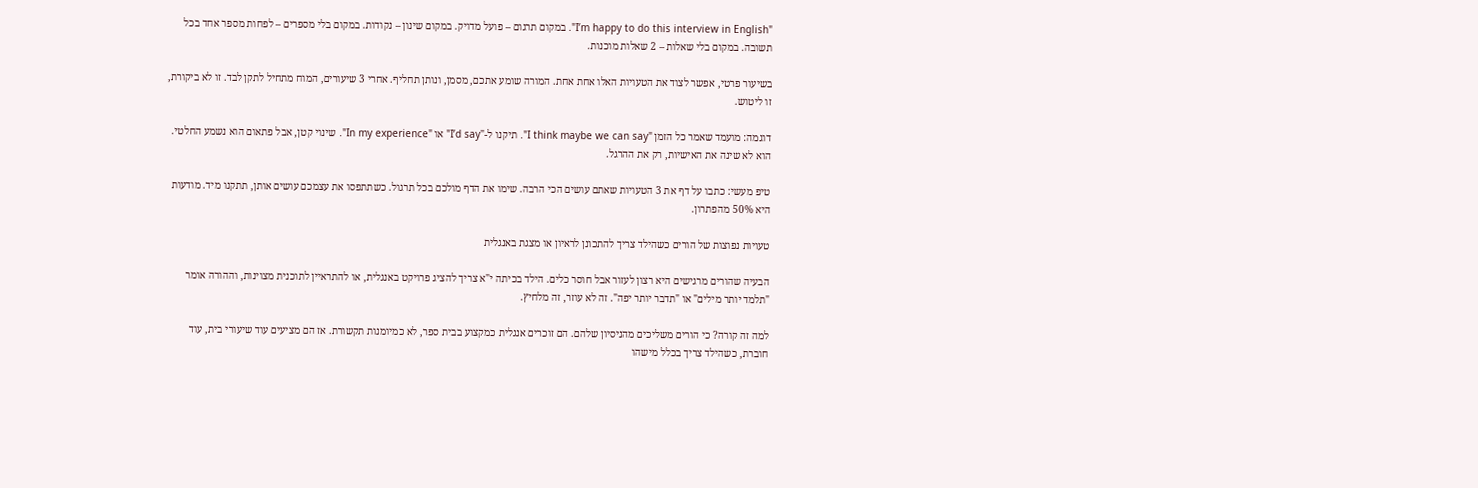"I’m happy to do this interview in English". במקום תרגום – פועל מדויק. במקום שינון – נקודות. במקום בלי מספרים – לפחות מספר אחד בכל תשובה. במקום בלי שאלות – 2 שאלות מוכנות.

בשיעור פרטי, אפשר לצוד את הטעויות האלו אחת אחת. המורה שומע אתכם, מסמן, ונותן תחליף. אחרי 3 שיעורים, המוח מתחיל לתקן לבד. זו לא ביקורת, זו ליטוש.

דוגמה: מועמד שאמר כל הזמן "I think maybe we can say". תיקנו ל-"I’d say" או "In my experience". שינוי קטן, אבל פתאום הוא נשמע החלטי. הוא לא שינה את האישיות, רק את ההרגל.

טיפ מעשי: כתבו על דף את 3 הטעויות שאתם עושים הכי הרבה. שימו את הדף מולכם בכל תרגול. כשתתפסו את עצמכם עושים אותן, תתקנו מיד. מודעות היא 50% מהפתרון.

טעויות נפוצות של הורים כשהילד צריך להתכונן לראיון או מצגת באנגלית

הבעיה שהורים מרגישים היא רצון לעזור אבל חוסר כלים. הילד בכיתה י"א צריך להציג פרויקט באנגלית, או להתראיין לתוכנית מצוינות, וההורה אומר "תלמד יותר מילים" או "תדבר יותר יפה". זה לא עוזר, זה מלחיץ.

למה זה קורה? כי הורים משליכים מהניסיון שלהם. הם זוכרים אנגלית כמקצוע בבית ספר, לא כמיומנות תקשורת. אז הם מציעים עוד שיעורי בית, עוד חוברת, כשהילד צריך בכלל מישהו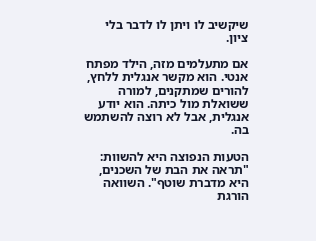שיקשיב לו ויתן לו לדבר בלי ציון.

אם מתעלמים מזה, הילד מפתח אנטי. הוא מקשר אנגלית ללחץ, להורים שמתקנים, למורה ששואלת מול כיתה. הוא יודע אנגלית, אבל לא רוצה להשתמש בה.

הטעות הנפוצה היא להשוות: "תראה את הבת של השכנים, היא מדברת שוטף". השוואה הורגת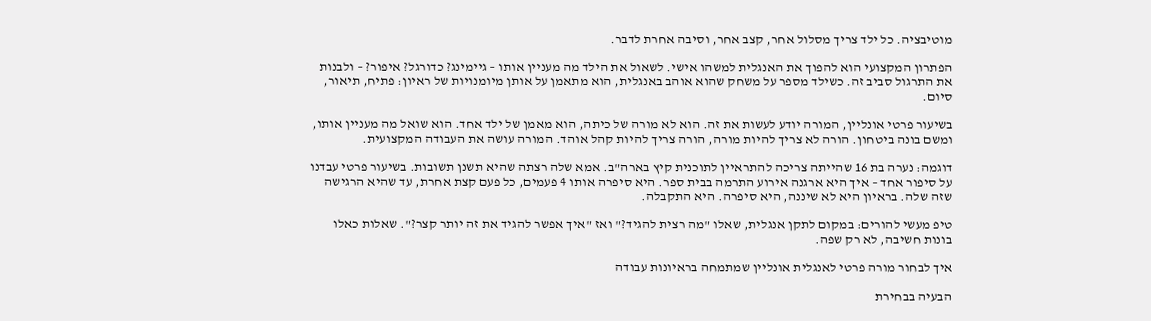מוטיבציה. כל ילד צריך מסלול אחר, קצב אחר, וסיבה אחרת לדבר.

הפתרון המקצועי הוא להפוך את האנגלית למשהו אישי. לשאול את הילד מה מעניין אותו – גיימינג? כדורגל? איפור? – ולבנות את התרגול סביב זה. כשילד מספר על משחק שהוא אוהב באנגלית, הוא מתאמן על אותן מיומנויות של ראיון: פתיח, תיאור, סיום.

בשיעור פרטי אונליין, המורה יודע לעשות את זה. הוא לא מורה של כיתה, הוא מאמן של ילד אחד. הוא שואל מה מעניין אותו, ומשם בונה ביטחון. הורה לא צריך להיות מורה, הורה צריך להיות קהל אוהד. המורה עושה את העבודה המקצועית.

דוגמה: נערה בת 16 שהייתה צריכה להתראיין לתוכנית קיץ בארה"ב. אמא שלה רצתה שהיא תשנן תשובות. בשיעור פרטי עבדנו על סיפור אחד – איך היא ארגנה אירוע התרמה בבית ספר. היא סיפרה אותו 4 פעמים, כל פעם קצת אחרת, עד שהיא הרגישה שזה שלה. בראיון היא לא שיננה, היא סיפרה. היא התקבלה.

טיפ מעשי להורים: במקום לתקן אנגלית, שאלו "מה רצית להגיד?" ואז "איך אפשר להגיד את זה יותר קצר?". שאלות כאלו בונות חשיבה, לא רק שפה.

איך לבחור מורה פרטי לאנגלית אונליין שמתמחה בראיונות עבודה

הבעיה בבחירת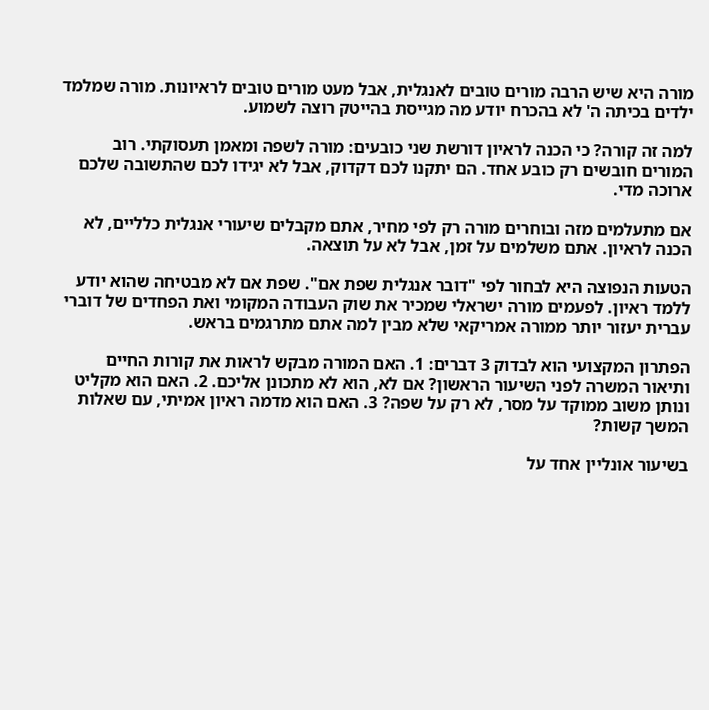מורה היא שיש הרבה מורים טובים לאנגלית, אבל מעט מורים טובים לראיונות. מורה שמלמד ילדים בכיתה ה' לא בהכרח יודע מה מגייסת בהייטק רוצה לשמוע.

למה זה קורה? כי הכנה לראיון דורשת שני כובעים: מורה לשפה ומאמן תעסוקתי. רוב המורים חובשים רק כובע אחד. הם יתקנו לכם דקדוק, אבל לא יגידו לכם שהתשובה שלכם ארוכה מדי.

אם מתעלמים מזה ובוחרים מורה רק לפי מחיר, אתם מקבלים שיעורי אנגלית כלליים, לא הכנה לראיון. אתם משלמים על זמן, אבל לא על תוצאה.

הטעות הנפוצה היא לבחור לפי "דובר אנגלית שפת אם". שפת אם לא מבטיחה שהוא יודע ללמד ראיון. לפעמים מורה ישראלי שמכיר את שוק העבודה המקומי ואת הפחדים של דוברי עברית יעזור יותר ממורה אמריקאי שלא מבין למה אתם מתרגמים בראש.

הפתרון המקצועי הוא לבדוק 3 דברים: 1. האם המורה מבקש לראות את קורות החיים ותיאור המשרה לפני השיעור הראשון? אם לא, הוא לא מתכונן אליכם. 2. האם הוא מקליט ונותן משוב ממוקד על מסר, לא רק על שפה? 3. האם הוא מדמה ראיון אמיתי, עם שאלות המשך קשות?

בשיעור אונליין אחד על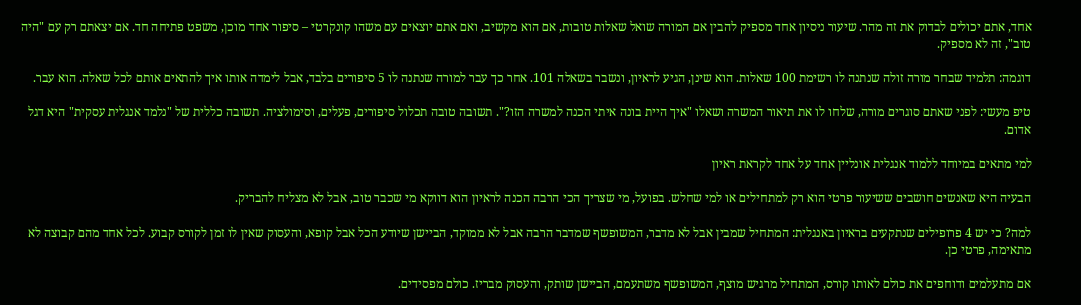אחד, אתם יכולים לבדוק את זה מהר. שיעור ניסיון אחד מספיק להבין אם המורה שואל שאלות טובות, אם הוא מקשיב, ואם אתם יוצאים עם משהו קונקרטי – סיפור אחד מוכן, משפט פתיחה חד. אם יצאתם רק עם "היה טוב", זה לא מספיק.

דוגמה: תלמיד שבחר מורה זולה שנתנה לו רשימת 100 שאלות. הוא שינן, הגיע לראיון, ונשבר בשאלה 101. אחר כך עבר למורה שנתנה לו 5 סיפורים בלבד, אבל לימדה אותו איך להתאים אותם לכל שאלה. הוא עבר.

טיפ מעשי: לפני שאתם סוגרים מורה, שלחו לו את תיאור המשרה ושאלו "איך היית בונה איתי הכנה למשרה הזו?". תשובה טובה תכלול סיפורים, פעלים, וסימולציה. תשובה כללית של "נלמד אנגלית עסקית" היא דגל אדום.

למי מתאים במיוחד ללמוד אנגלית אונליין אחד על אחד לקראת ראיון

הבעיה היא שאנשים חושבים ששיעור פרטי הוא רק למתחילים או למי שחלש. בפועל, מי שצריך הכי הרבה הכנה לראיון הוא דווקא מי שכבר טוב, אבל לא מצליח להבריק.

למה? כי יש 4 פרופילים שנתקעים בראיון באנגלית: המתחיל שמבין אבל לא מדבר, המשופשף שמדבר הרבה אבל לא ממוקד, הביישן שיודע הכל אבל קופא, והעסוק שאין לו זמן לקורס קבוע. לכל אחד מהם קבוצה לא מתאימה, פרטי כן.

אם מתעלמים ודוחפים את כולם לאותו קורס, המתחיל מרגיש מוצף, המשופשף משתעמם, הביישן שותק, והעסוק מבריז. כולם מפסידים.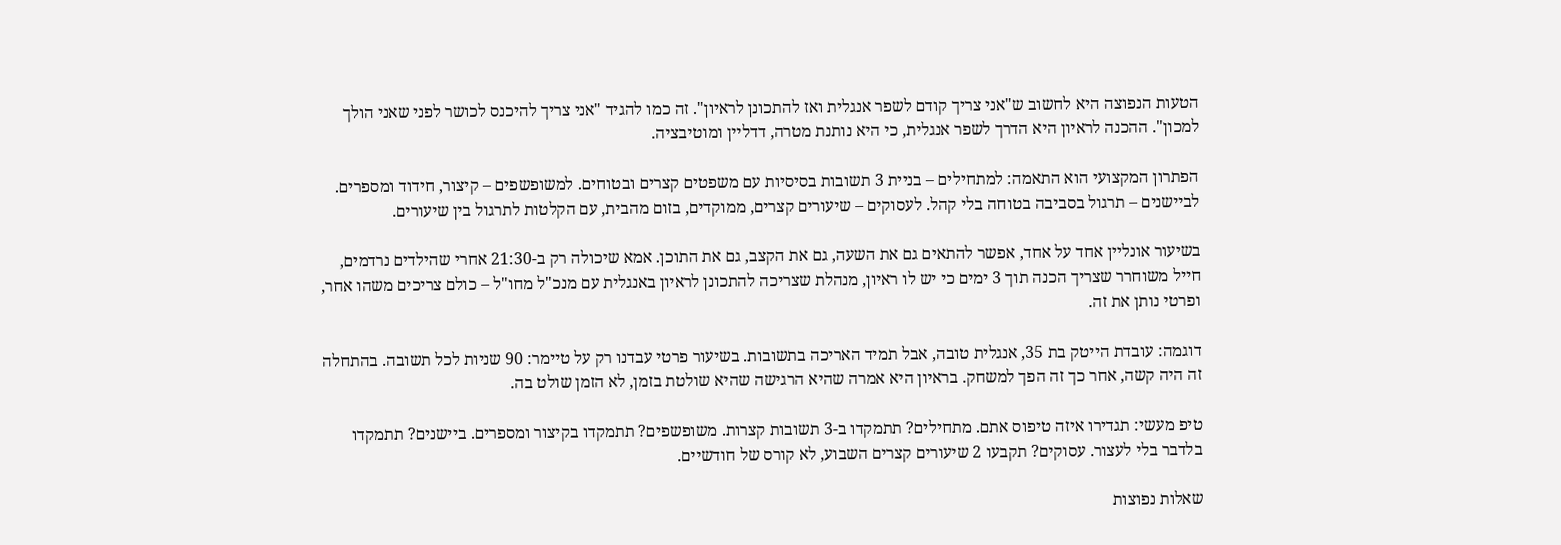הטעות הנפוצה היא לחשוב ש"אני צריך קודם לשפר אנגלית ואז להתכונן לראיון". זה כמו להגיד "אני צריך להיכנס לכושר לפני שאני הולך למכון". ההכנה לראיון היא הדרך לשפר אנגלית, כי היא נותנת מטרה, דדליין ומוטיבציה.

הפתרון המקצועי הוא התאמה: למתחילים – בניית 3 תשובות בסיסיות עם משפטים קצרים ובטוחים. למשופשפים – קיצור, חידוד ומספרים. לביישנים – תרגול בסביבה בטוחה בלי קהל. לעסוקים – שיעורים קצרים, ממוקדים, בזום מהבית, עם הקלטות לתרגול בין שיעורים.

בשיעור אונליין אחד על אחד, אפשר להתאים גם את השעה, גם את הקצב, גם את התוכן. אמא שיכולה רק ב-21:30 אחרי שהילדים נרדמים, חייל משוחרר שצריך הכנה תוך 3 ימים כי יש לו ראיון, מנהלת שצריכה להתכונן לראיון באנגלית עם מנכ"ל מחו"ל – כולם צריכים משהו אחר, ופרטי נותן את זה.

דוגמה: עובדת הייטק בת 35, אנגלית טובה, אבל תמיד האריכה בתשובות. בשיעור פרטי עבדנו רק על טיימר: 90 שניות לכל תשובה. בהתחלה זה היה קשה, אחר כך זה הפך למשחק. בראיון היא אמרה שהיא הרגישה שהיא שולטת בזמן, לא הזמן שולט בה.

טיפ מעשי: תגדירו איזה טיפוס אתם. מתחילים? תתמקדו ב-3 תשובות קצרות. משופשפים? תתמקדו בקיצור ומספרים. ביישנים? תתמקדו בלדבר בלי לעצור. עסוקים? תקבעו 2 שיעורים קצרים השבוע, לא קורס של חודשיים.

שאלות נפוצות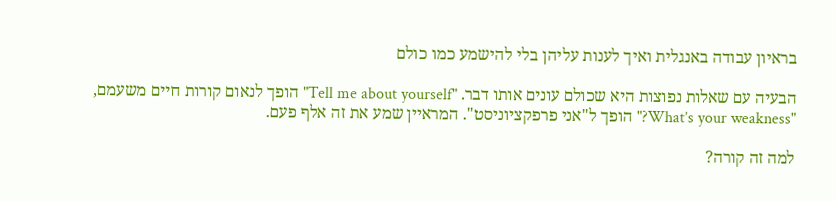בראיון עבודה באנגלית ואיך לענות עליהן בלי להישמע כמו כולם

הבעיה עם שאלות נפוצות היא שכולם עונים אותו דבר. "Tell me about yourself" הופך לנאום קורות חיים משעמם, "What’s your weakness?" הופך ל"אני פרפקציוניסט". המראיין שמע את זה אלף פעם.

למה זה קורה?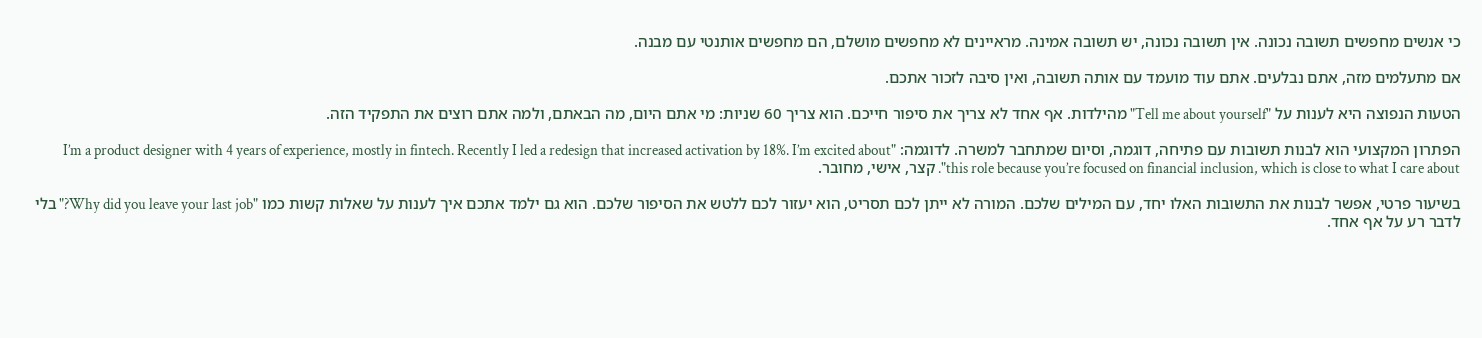כי אנשים מחפשים תשובה נכונה. אין תשובה נכונה, יש תשובה אמינה. מראיינים לא מחפשים מושלם, הם מחפשים אותנטי עם מבנה.

אם מתעלמים מזה, אתם נבלעים. אתם עוד מועמד עם אותה תשובה, ואין סיבה לזכור אתכם.

הטעות הנפוצה היא לענות על "Tell me about yourself" מהילדות. אף אחד לא צריך את סיפור חייכם. הוא צריך 60 שניות: מי אתם היום, מה הבאתם, ולמה אתם רוצים את התפקיד הזה.

הפתרון המקצועי הוא לבנות תשובות עם פתיחה, דוגמה, וסיום שמתחבר למשרה. לדוגמה: "I’m a product designer with 4 years of experience, mostly in fintech. Recently I led a redesign that increased activation by 18%. I’m excited about this role because you’re focused on financial inclusion, which is close to what I care about". קצר, אישי, מחובר.

בשיעור פרטי, אפשר לבנות את התשובות האלו יחד, עם המילים שלכם. המורה לא ייתן לכם תסריט, הוא יעזור לכם ללטש את הסיפור שלכם. הוא גם ילמד אתכם איך לענות על שאלות קשות כמו "Why did you leave your last job?" בלי לדבר רע על אף אחד.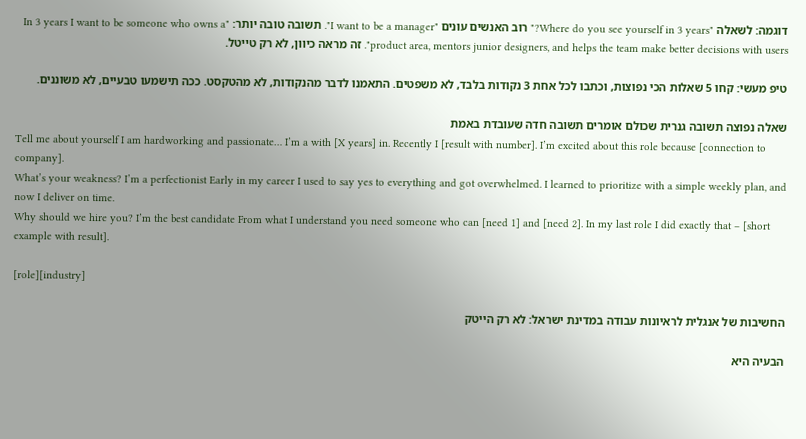דוגמה: לשאלה "Where do you see yourself in 3 years?" רוב האנשים עונים "I want to be a manager". תשובה טובה יותר: "In 3 years I want to be someone who owns a product area, mentors junior designers, and helps the team make better decisions with users". זה מראה כיוון, לא רק טייטל.

טיפ מעשי: קחו 5 שאלות הכי נפוצות, וכתבו לכל אחת 3 נקודות בלבד, לא משפטים. התאמנו לדבר מהנקודות, לא מהטקסט. ככה תישמעו טבעיים, לא משוננים.

שאלה נפוצה תשובה גנרית שכולם אומרים תשובה חדה שעובדת באמת
Tell me about yourself I am hardworking and passionate… I’m a with [X years] in. Recently I [result with number]. I’m excited about this role because [connection to company].
What’s your weakness? I’m a perfectionist Early in my career I used to say yes to everything and got overwhelmed. I learned to prioritize with a simple weekly plan, and now I deliver on time.
Why should we hire you? I’m the best candidate From what I understand you need someone who can [need 1] and [need 2]. In my last role I did exactly that – [short example with result].

[role][industry]

החשיבות של אנגלית לראיונות עבודה במדינת ישראל: לא רק הייטק

הבעיה היא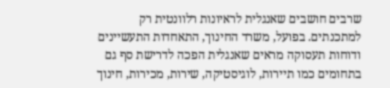שרבים חושבים שאנגלית לראיונות רלוונטית רק למתכנתים. בפועל, משרד החינוך, התאחדות התעשיינים ודוחות תעסוקה מראים שאנגלית הפכה לדרישת סף גם בתחומים כמו תיירות, לוגיסטיקה, שירות, מכירות, חינוך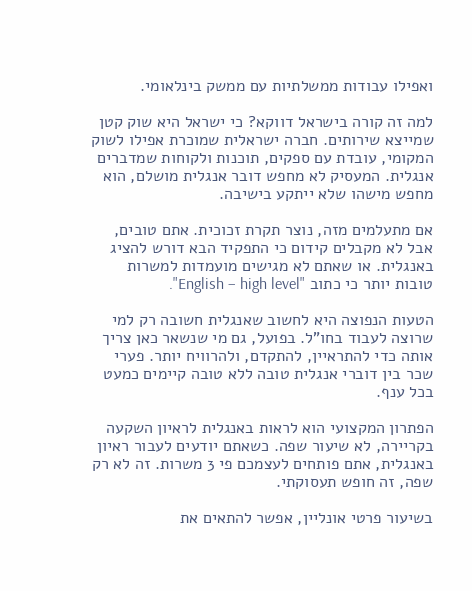ואפילו עבודות ממשלתיות עם ממשק בינלאומי.

למה זה קורה בישראל דווקא? כי ישראל היא שוק קטן שמייצא שירותים. חברה ישראלית שמוכרת אפילו לשוק המקומי, עובדת עם ספקים, תוכנות ולקוחות שמדברים אנגלית. המעסיק לא מחפש דובר אנגלית מושלם, הוא מחפש מישהו שלא ייתקע בישיבה.

אם מתעלמים מזה, נוצר תקרת זכוכית. אתם טובים, אבל לא מקבלים קידום כי התפקיד הבא דורש להציג באנגלית. או שאתם לא מגישים מועמדות למשרות טובות יותר כי כתוב "English – high level".

הטעות הנפוצה היא לחשוב שאנגלית חשובה רק למי שרוצה לעבוד בחו"ל. בפועל, גם מי שנשאר כאן צריך אותה כדי להתראיין, להתקדם, ולהרוויח יותר. פערי שכר בין דוברי אנגלית טובה ללא טובה קיימים כמעט בכל ענף.

הפתרון המקצועי הוא לראות באנגלית לראיון השקעה בקריירה, לא שיעור שפה. כשאתם יודעים לעבור ראיון באנגלית, אתם פותחים לעצמכם פי 3 משרות. זה לא רק שפה, זה חופש תעסוקתי.

בשיעור פרטי אונליין, אפשר להתאים את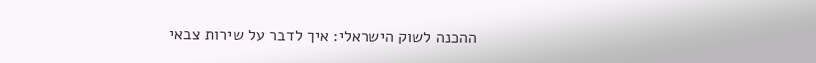ההכנה לשוק הישראלי: איך לדבר על שירות צבאי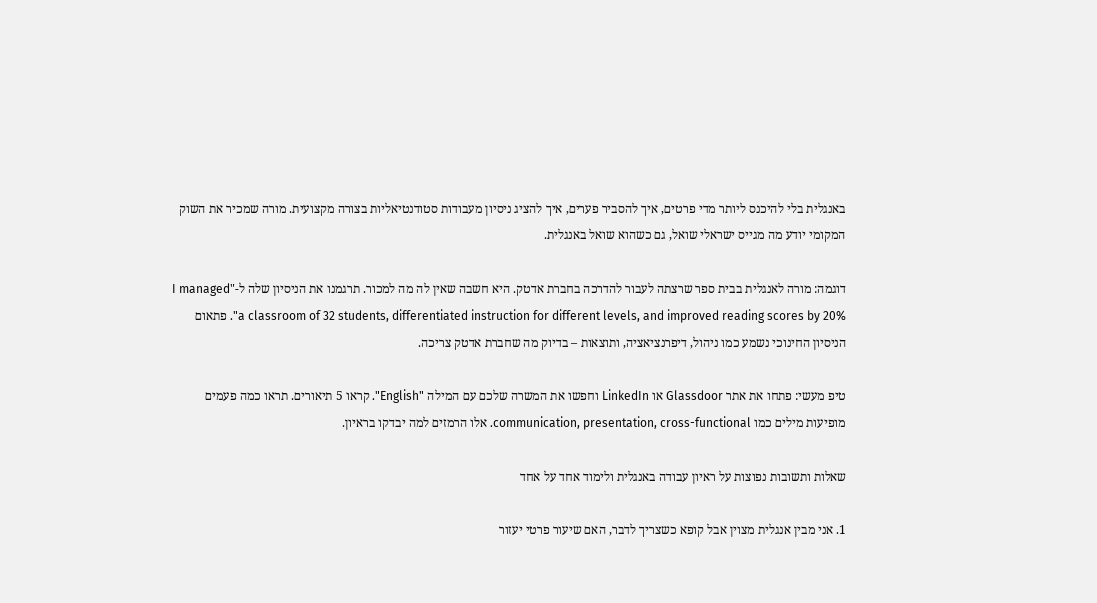באנגלית בלי להיכנס ליותר מדי פרטים, איך להסביר פערים, איך להציג ניסיון מעבודות סטודנטיאליות בצורה מקצועית. מורה שמכיר את השוק המקומי יודע מה מגייס ישראלי שואל, גם כשהוא שואל באנגלית.

דוגמה: מורה לאנגלית בבית ספר שרצתה לעבור להדרכה בחברת אדטק. היא חשבה שאין לה מה למכור. תרגמנו את הניסיון שלה ל-"I managed a classroom of 32 students, differentiated instruction for different levels, and improved reading scores by 20%". פתאום הניסיון החינוכי נשמע כמו ניהול, דיפרנציאציה, ותוצאות – בדיוק מה שחברת אדטק צריכה.

טיפ מעשי: פתחו את אתר Glassdoor או LinkedIn וחפשו את המשרה שלכם עם המילה "English". קראו 5 תיאורים. תראו כמה פעמים מופיעות מילים כמו communication, presentation, cross-functional. אלו הרמזים למה יבדקו בראיון.

שאלות ותשובות נפוצות על ראיון עבודה באנגלית ולימוד אחד על אחד

1. אני מבין אנגלית מצוין אבל קופא כשצריך לדבר, האם שיעור פרטי יעזור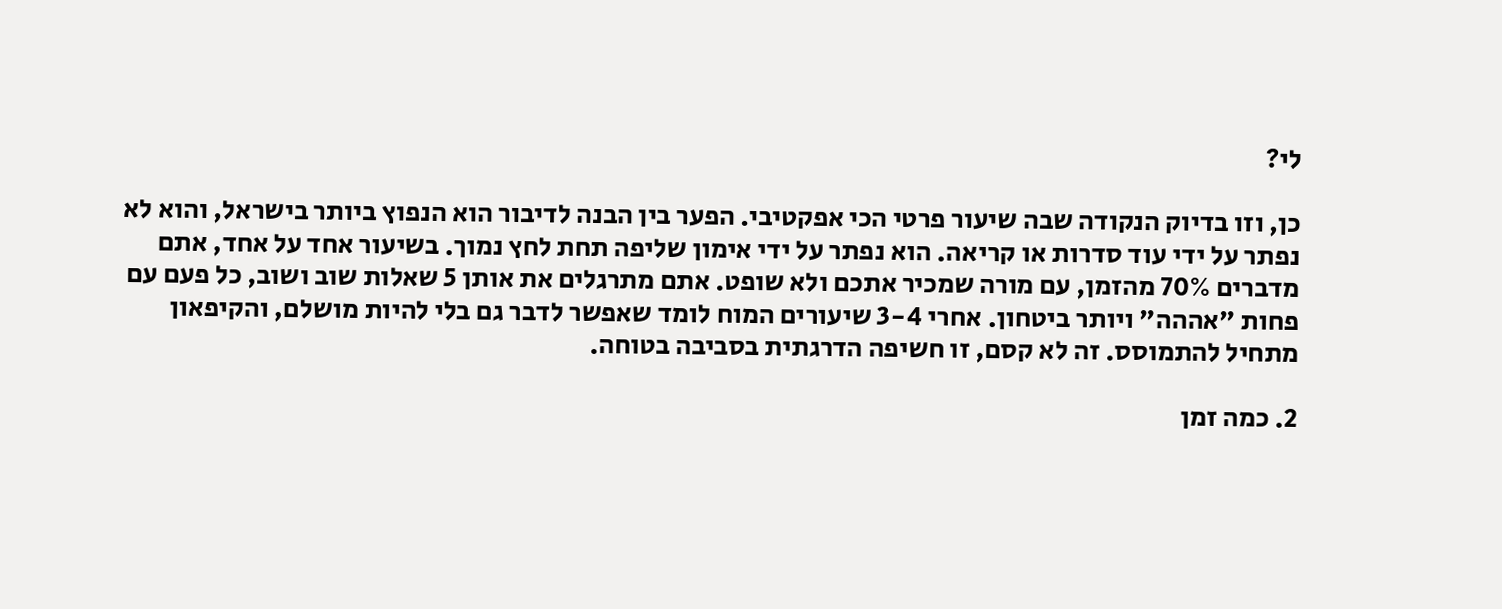לי?

כן, וזו בדיוק הנקודה שבה שיעור פרטי הכי אפקטיבי. הפער בין הבנה לדיבור הוא הנפוץ ביותר בישראל, והוא לא נפתר על ידי עוד סדרות או קריאה. הוא נפתר על ידי אימון שליפה תחת לחץ נמוך. בשיעור אחד על אחד, אתם מדברים 70% מהזמן, עם מורה שמכיר אתכם ולא שופט. אתם מתרגלים את אותן 5 שאלות שוב ושוב, כל פעם עם פחות "אההה" ויותר ביטחון. אחרי 3-4 שיעורים המוח לומד שאפשר לדבר גם בלי להיות מושלם, והקיפאון מתחיל להתמוסס. זה לא קסם, זו חשיפה הדרגתית בסביבה בטוחה.

2. כמה זמן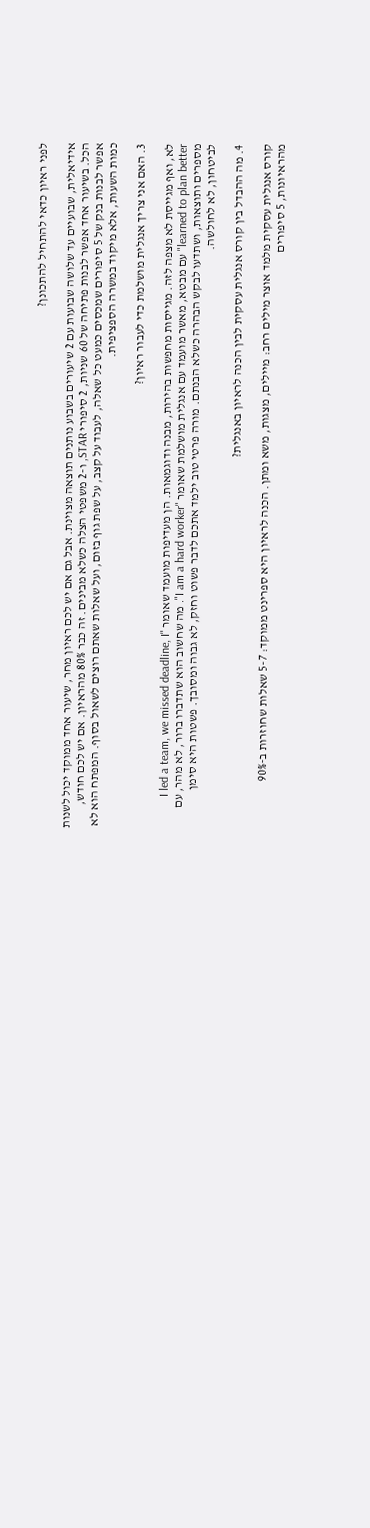לפני ראיון כדאי להתחיל להתכונן?

אידיאלית, שבועיים עד שלושה שבועות עם 2 שיעורים בשבוע נותנים תוצאה מצוינת. אבל גם אם יש לכם ראיון מחר, שיעור אחד ממוקד יכול לשנות הכל. בשיעור אחד אפשר לבנות פתיחה של 60 שניות, 2 סיפורי STAR, ו-2 משפטי הצלה כשלא מבינים. זה כבר 80% מהראיון. אם יש לכם חודש, אפשר לבנות בנק של 5 סיפורים שמכסים כמעט כל שאלה, לעבוד על קצב, על שפת גוף בזום, ועל שאלות שאתם רוצים לשאול בסוף. המפתח הוא לא כמות השעות, אלא מיקוד במשרה הספציפית.

3. האם אני צריך אנגלית מושלמת כדי לעבור ראיון?

לא, ואף מגייסת לא מצפה לזה. מגייסות מחפשות בהירות, מבנה ודוגמאות. הן מעדיפות מועמד שאומר "I led a team, we missed deadline, I learned to plan better" עם מבטא, מאשר מועמד עם אנגלית מושלמת שאומר "I am a hard worker". מה שחשוב הוא שתדברו ברור, לא מהר, עם מספרים ותוצאות, ושתדעו לבקש הבהרה כשלא הבנתם. מורה פרטי טוב ילמד אתכם לדבר פשוט וחזק, לא גבוה ומסובך. פשטות היא סימן לביטחון, לא לחולשה.

4. מה ההבדל בין קורס אנגלית עסקית לבין הכנה לראיון באנגלית?

קורס אנגלית עסקית מלמד אוצר מילים רחב: מיילים, מצגות, משא ומתן. הכנה לראיון היא ספרינט ממוקד: 5-7 שאלות שחוזרות ב-90% מהראיונות, 5 סיפורים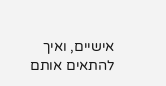אישיים, ואיך להתאים אותם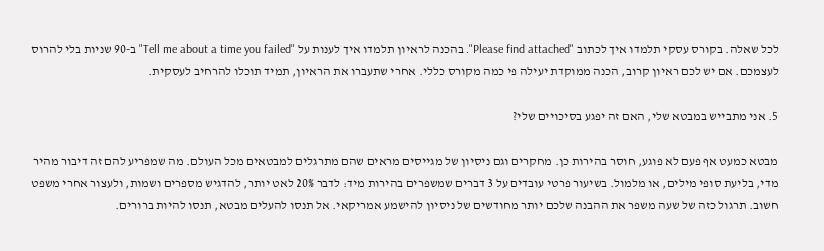לכל שאלה. בקורס עסקי תלמדו איך לכתוב "Please find attached". בהכנה לראיון תלמדו איך לענות על "Tell me about a time you failed" ב-90 שניות בלי להרוס לעצמכם. אם יש לכם ראיון קרוב, הכנה ממוקדת יעילה פי כמה מקורס כללי. אחרי שתעברו את הראיון, תמיד תוכלו להרחיב לעסקית.

5. אני מתבייש במבטא שלי, האם זה יפגע בסיכויים שלי?

מבטא כמעט אף פעם לא פוגע, חוסר בהירות כן. מחקרים וגם ניסיון של מגייסים מראים שהם מתרגלים למבטאים מכל העולם. מה שמפריע להם זה דיבור מהיר מדי, בליעת סופי מילים, או מלמול. בשיעור פרטי עובדים על 3 דברים שמשפרים בהירות מיד: לדבר 20% לאט יותר, להדגיש מספרים ושמות, ולעצור אחרי משפט חשוב. תרגול כזה של שעה משפר את ההבנה שלכם יותר מחודשים של ניסיון להישמע אמריקאי. אל תנסו להעלים מבטא, תנסו להיות ברורים.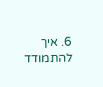6. איך להתמודד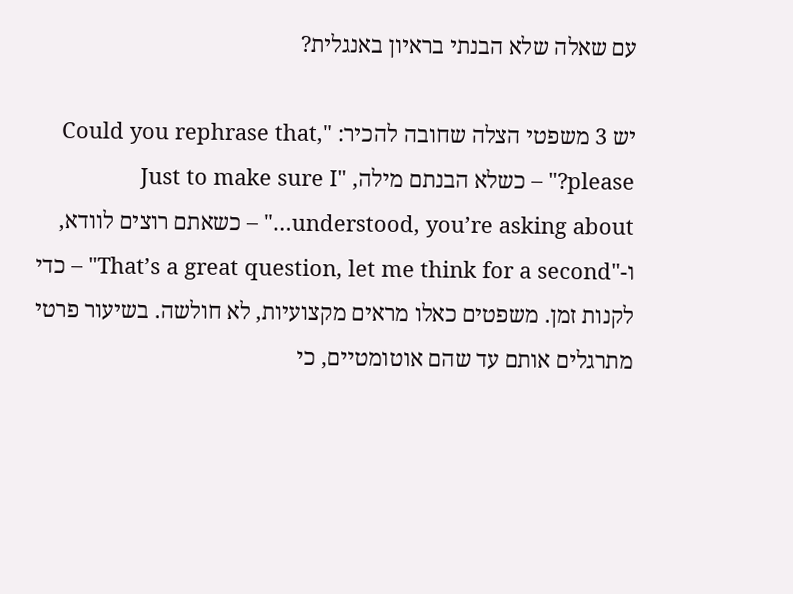עם שאלה שלא הבנתי בראיון באנגלית?

יש 3 משפטי הצלה שחובה להכיר: "Could you rephrase that, please?" – כשלא הבנתם מילה, "Just to make sure I understood, you’re asking about…" – כשאתם רוצים לוודא, ו-"That’s a great question, let me think for a second" – כדי לקנות זמן. משפטים כאלו מראים מקצועיות, לא חולשה. בשיעור פרטי מתרגלים אותם עד שהם אוטומטיים, כי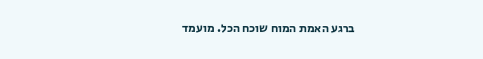ברגע האמת המוח שוכח הכל. מועמד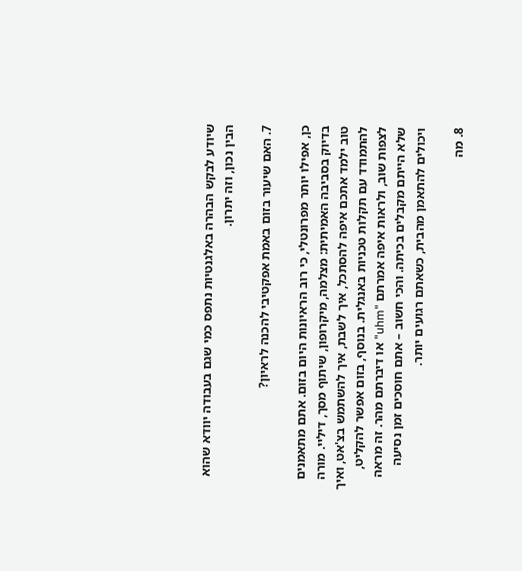שיודע לבקש הבהרה באלגנטיות נתפס כמי שגם בעבודה יוודא שהוא הבין נכון, וזה יתרון.

7. האם שיעור בזום באמת אפקטיבי להכנה לראיון?

כן, אפילו יותר מפרונטלי, כי רוב הראיונות היום בזום. אתם מתאמנים בדיוק בסביבה האמיתית: מצלמה, מיקרופון, שיתוף מסך, דיליי. מורה טוב ילמד אתכם איפה להסתכל, איך לשבת, איך להשתמש בצ'אט, ואיך להתמודד עם תקלות טכניות באנגלית. בנוסף, בזום אפשר להקליט, לצפות שוב, ולראות איפה אמרתם "uhm" או דיברתם מהר. זה מראה שלא הייתם מקבלים בכיתה. והכי חשוב – אתם חוסכים זמן נסיעה ויכולים להתאמן מהבית, כשאתם רגועים יותר.

8. מה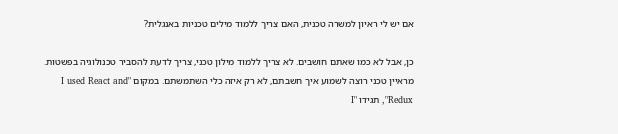אם יש לי ראיון למשרה טכנית, האם צריך ללמוד מילים טכניות באנגלית?

כן, אבל לא כמו שאתם חושבים. לא צריך ללמוד מילון טכני, צריך לדעת להסביר טכנולוגיה בפשטות. מראיין טכני רוצה לשמוע איך חשבתם, לא רק איזה כלי השתמשתם. במקום "I used React and Redux", תגידו "I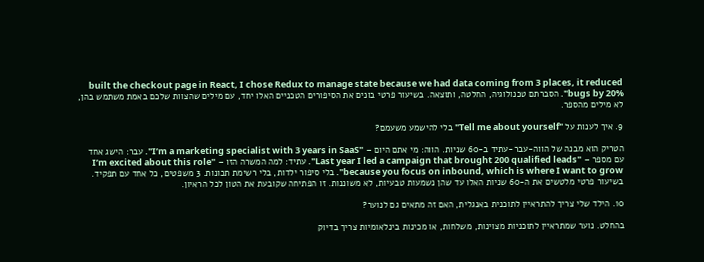built the checkout page in React, I chose Redux to manage state because we had data coming from 3 places, it reduced bugs by 20%". הסברתם טכנולוגיה, החלטה, ותוצאה. בשיעור פרטי בונים את הסיפורים הטכניים האלו יחד, עם מילים שהצוות שלכם באמת משתמש בהן, לא מילים מהספר.

9. איך לענות על "Tell me about yourself" בלי להישמע משעמם?

הטריק הוא מבנה של הווה-עבר-עתיד ב-60 שניות. הווה: מי אתם היום – "I’m a marketing specialist with 3 years in SaaS". עבר: הישג אחד עם מספר – "Last year I led a campaign that brought 200 qualified leads". עתיד: למה המשרה הזו – "I’m excited about this role because you focus on inbound, which is where I want to grow". בלי סיפור ילדות, בלי רשימת תכונות. 3 משפטים, כל אחד עם תפקיד. בשיעור פרטי מלטשים את ה-60 שניות האלו עד שהן נשמעות טבעיות, לא משוננות. זו הפתיחה שקובעת את הטון לכל הראיון.

10. הילד שלי צריך להתראיין לתוכנית באנגלית, האם זה מתאים גם לנוער?

בהחלט. נוער שמתראיין לתוכניות מצוינות, משלחות, או מכינות בינלאומיות צריך בדיוק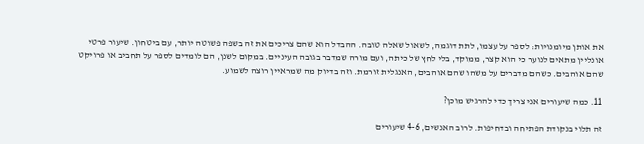את אותן מיומנויות: לספר על עצמו, לתת דוגמה, לשאול שאלה טובה. ההבדל הוא שהם צריכים את זה בשפה פשוטה יותר, עם ביטחון. שיעור פרטי אונליין מתאים לנוער כי הוא קצר, ממוקד, בלי לחץ של כיתה, ועם מורה שמדבר בגובה העיניים. במקום לשנן, הם לומדים לספר על תחביב או פרויקט שהם אוהבים. כשהם מדברים על משהו שהם אוהבים, האנגלית זורמת. וזה בדיוק מה שמראיין רוצה לשמוע.

11. כמה שיעורים אני צריך כדי להרגיש מוכן?

זה תלוי בנקודת הפתיחה ובדחיפות. לרוב האנשים, 4-6 שיעורים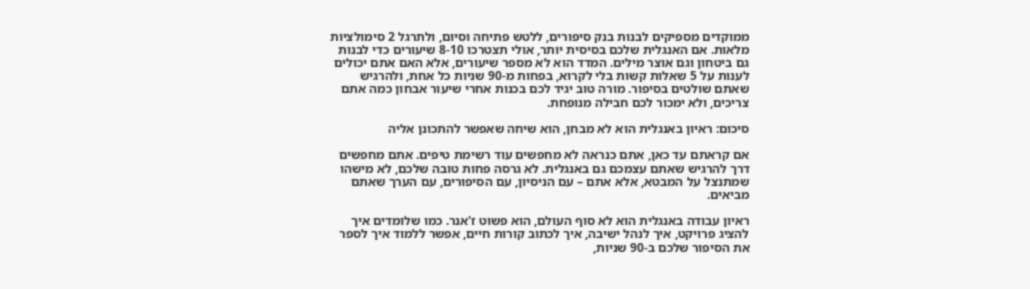ממוקדים מספיקים לבנות בנק סיפורים, ללטש פתיחה וסיום, ולתרגל 2 סימולציות מלאות. אם האנגלית שלכם בסיסית יותר, אולי תצטרכו 8-10 שיעורים כדי לבנות גם ביטחון וגם אוצר מילים. המדד הוא לא מספר שיעורים, אלא האם אתם יכולים לענות על 5 שאלות קשות בלי לקרוא, בפחות מ-90 שניות כל אחת, ולהרגיש שאתם שולטים בסיפור. מורה טוב יגיד לכם בכנות אחרי שיעור אבחון כמה אתם צריכים, ולא ימכור לכם חבילה מנופחת.

סיכום: ראיון באנגלית הוא לא מבחן, הוא שיחה שאפשר להתכונן אליה

אם קראתם עד כאן, אתם כנראה לא מחפשים עוד רשימת טיפים. אתם מחפשים דרך להרגיש שאתם עצמכם גם באנגלית. לא גרסה פחות טובה שלכם, לא מישהו שמתנצל על המבטא, אלא אתם – עם הניסיון, עם הסיפורים, עם הערך שאתם מביאים.

ראיון עבודה באנגלית הוא לא סוף העולם, הוא פשוט ז'אנר. כמו שלומדים איך להציג פרויקט, איך לנהל ישיבה, איך לכתוב קורות חיים, אפשר ללמוד איך לספר את הסיפור שלכם ב-90 שניות,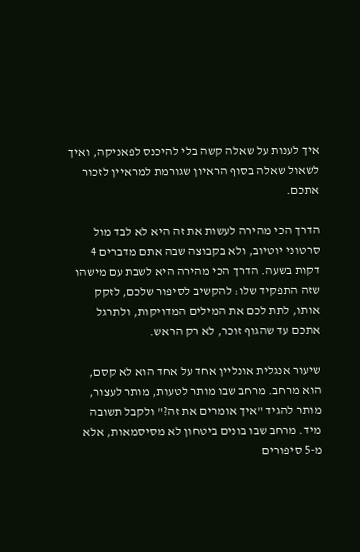איך לענות על שאלה קשה בלי להיכנס לפאניקה, ואיך לשאול שאלה בסוף הראיון שגורמת למראיין לזכור אתכם.

הדרך הכי מהירה לעשות את זה היא לא לבד מול סרטוני יוטיוב, ולא בקבוצה שבה אתם מדברים 4 דקות בשעה. הדרך הכי מהירה היא לשבת עם מישהו שזה התפקיד שלו: להקשיב לסיפור שלכם, לזקק אותו, לתת לכם את המילים המדויקות, ולתרגל אתכם עד שהגוף זוכר, לא רק הראש.

שיעור אנגלית אונליין אחד על אחד הוא לא קסם, הוא מרחב. מרחב שבו מותר לטעות, מותר לעצור, מותר להגיד "איך אומרים את זה?" ולקבל תשובה מיד. מרחב שבו בונים ביטחון לא מסיסמאות, אלא מ-5 סיפורים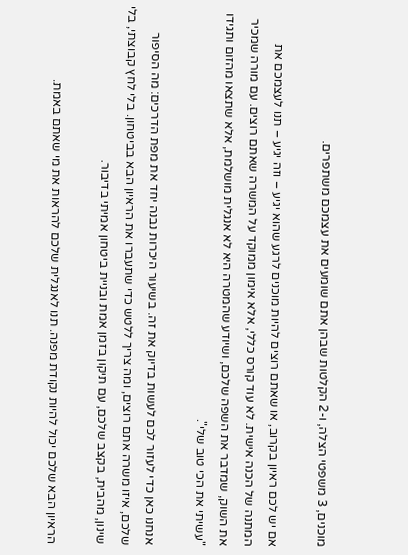מוכנים, 3 משפטי הצלה, ו-2 הקלטות שבהן אתם שומעים את עצמכם משתפרים.

אם יש לכם ראיון בקרוב, או שאתם רוצים להיות מוכנים לרגע שהוא יגיע – וזה יגיע – תנו לעצמכם את המתנה של הכנה אישית. לא עוד קורס כללי, אלא אימון ממוקד על המשרה שאתם רוצים. עם מורה שמכיר את השוק, שמדבר את השפה שלכם, ושיודע שהמטרה היא לא אנגלית מושלמת, אלא שתצאו מהזום ותגידו "עשיתי את הכי טוב שלי".

אנחנו כאן כדי לעזור לכם לעשות בדיוק את זה. בשיעור היכרות נבנה יחד את מפת הדרכים: מה הסיפור שלכם, איזו משרה אתם רוצים, ומה צריך ללטש כדי שתעברו את הראיון הבא בביטחון. בלי לחץ קבוצתי, בלי שינון, מהבית, בקצב שלכם, עם תיקון בזמן אמת ובניית ביטחון אמיתי בדיבור.

הראיון הבא שלכם יכול להיות נקודת מפנה. תנו לאנגלית שלכם להראות את מי שאתם באמת.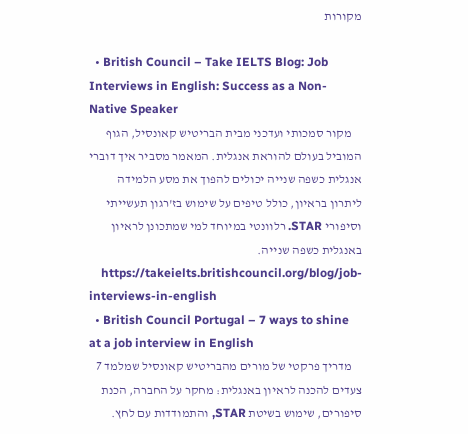מקורות

  • British Council – Take IELTS Blog: Job Interviews in English: Success as a Non-Native Speaker
    מקור סמכותי ועדכני מבית הבריטיש קאונסיל, הגוף המוביל בעולם להוראת אנגלית. המאמר מסביר איך דוברי אנגלית כשפה שנייה יכולים להפוך את מסע הלמידה ליתרון בראיון, כולל טיפים על שימוש בז'רגון תעשייתי וסיפורי STAR. רלוונטי במיוחד למי שמתכונן לראיון באנגלית כשפה שנייה.
    https://takeielts.britishcouncil.org/blog/job-interviews-in-english
  • British Council Portugal – 7 ways to shine at a job interview in English
    מדריך פרקטי של מורים מהבריטיש קאונסיל שמלמד 7 צעדים להכנה לראיון באנגלית: מחקר על החברה, הכנת סיפורים, שימוש בשיטת STAR, והתמודדות עם לחץ.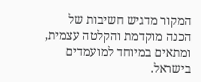המקור מדגיש חשיבות של הכנה מוקדמת והקלטה עצמית, ומתאים במיוחד למועמדים בישראל.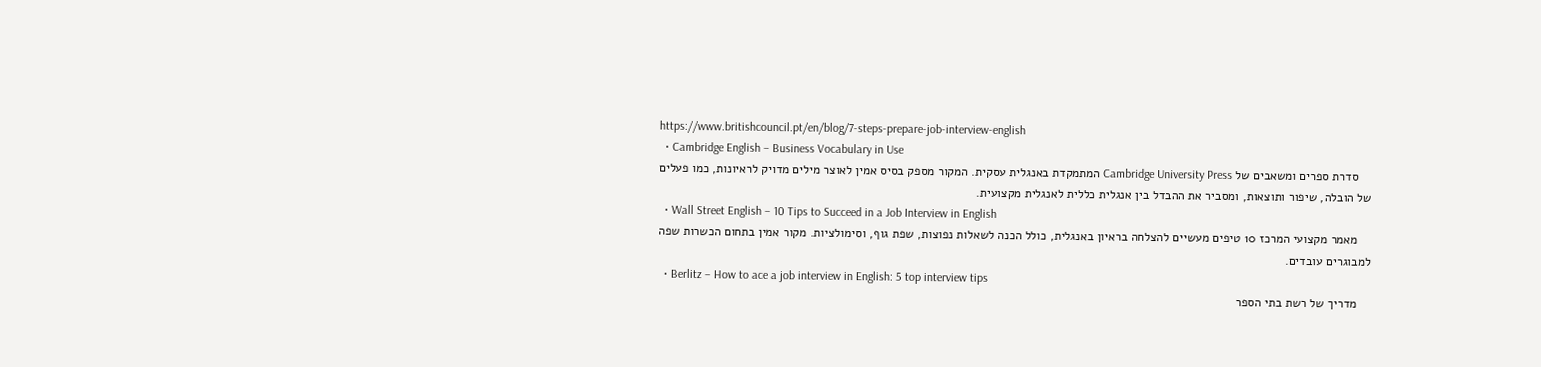https://www.britishcouncil.pt/en/blog/7-steps-prepare-job-interview-english
  • Cambridge English – Business Vocabulary in Use
    סדרת ספרים ומשאבים של Cambridge University Press המתמקדת באנגלית עסקית. המקור מספק בסיס אמין לאוצר מילים מדויק לראיונות, כמו פעלים של הובלה, שיפור ותוצאות, ומסביר את ההבדל בין אנגלית כללית לאנגלית מקצועית.
  • Wall Street English – 10 Tips to Succeed in a Job Interview in English
    מאמר מקצועי המרכז 10 טיפים מעשיים להצלחה בראיון באנגלית, כולל הכנה לשאלות נפוצות, שפת גוף, וסימולציות. מקור אמין בתחום הכשרות שפה למבוגרים עובדים.
  • Berlitz – How to ace a job interview in English: 5 top interview tips
    מדריך של רשת בתי הספר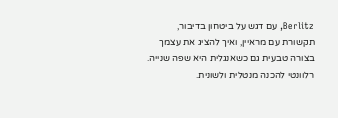Berlitz, עם דגש על ביטחון בדיבור, תקשורת עם מראיין, ואיך להציג את עצמך בצורה טבעית גם כשאנגלית היא שפה שנייה. רלוונטי להכנה מנטלית ולשונית.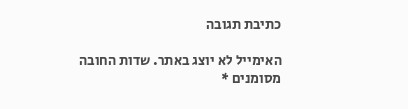כתיבת תגובה

האימייל לא יוצג באתר. שדות החובה מסומנים *